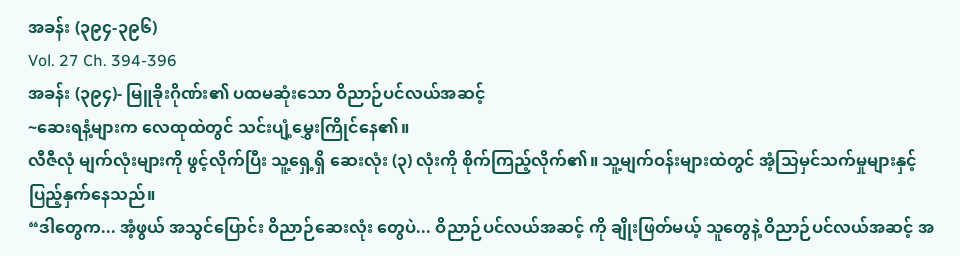အခန်း (၃၉၄-၃၉၆)
Vol. 27 Ch. 394-396
အခန်း (၃၉၄)- မြူခိုးဂိုဏ်း၏ ပထမဆုံးသော ဝိညာဉ်ပင်လယ်အဆင့်
~ဆေးရနံ့များက လေထုထဲတွင် သင်းပျံ့မွှေးကြိုင်နေ၏။
လီဇီလုံ မျက်လုံးများကို ဖွင့်လိုက်ပြီး သူ့ရှေ့ရှိ ဆေးလုံး (၃) လုံးကို စိုက်ကြည့်လိုက်၏။ သူ့မျက်ဝန်းများထဲတွင် အံ့သြမှင်သက်မှုများနှင့် ပြည့်နှက်နေသည်။
“ဒါတွေက... အံ့ဖွယ် အသွင်ပြောင်း ဝိညာဉ်ဆေးလုံး တွေပဲ... ဝိညာဉ်ပင်လယ်အဆင့် ကို ချိုးဖြတ်မယ့် သူတွေနဲ့ ဝိညာဉ်ပင်လယ်အဆင့် အ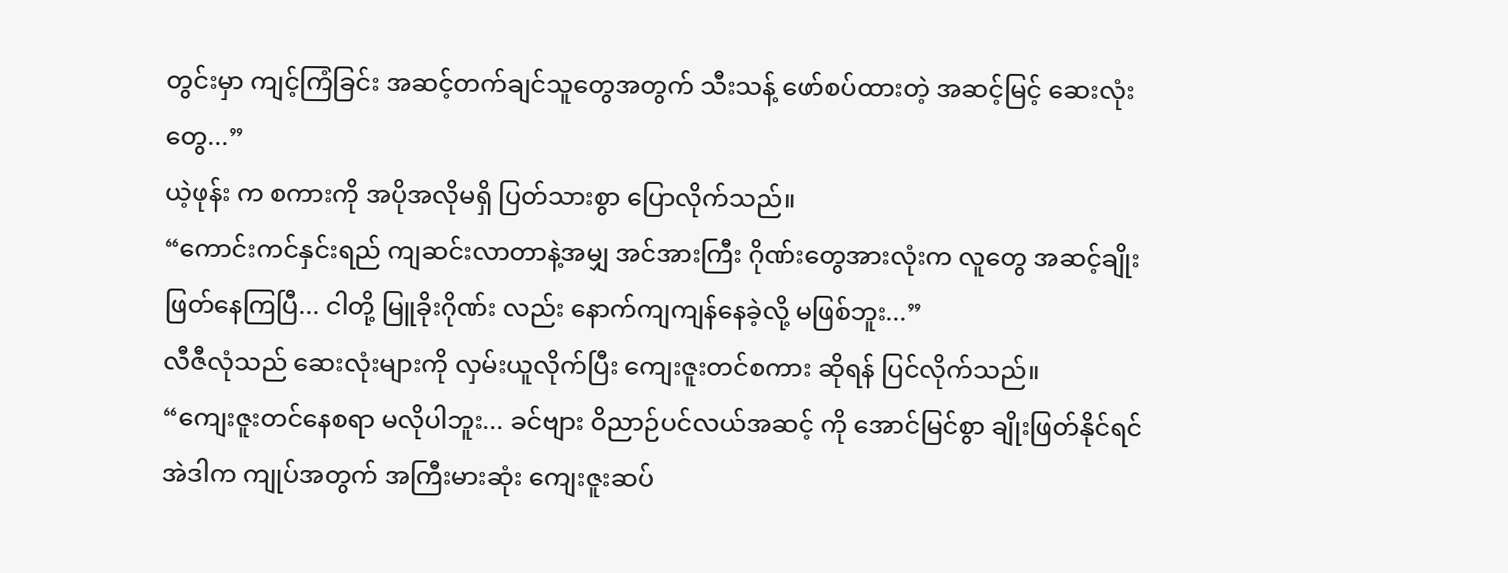တွင်းမှာ ကျင့်ကြံခြင်း အဆင့်တက်ချင်သူတွေအတွက် သီးသန့် ဖော်စပ်ထားတဲ့ အဆင့်မြင့် ဆေးလုံးတွေ...”
ယဲ့ဖုန်း က စကားကို အပိုအလိုမရှိ ပြတ်သားစွာ ပြောလိုက်သည်။
“ကောင်းကင်နှင်းရည် ကျဆင်းလာတာနဲ့အမျှ အင်အားကြီး ဂိုဏ်းတွေအားလုံးက လူတွေ အဆင့်ချိုးဖြတ်နေကြပြီ... ငါတို့ မြူခိုးဂိုဏ်း လည်း နောက်ကျကျန်နေခဲ့လို့ မဖြစ်ဘူး...”
လီဇီလုံသည် ဆေးလုံးများကို လှမ်းယူလိုက်ပြီး ကျေးဇူးတင်စကား ဆိုရန် ပြင်လိုက်သည်။
“ကျေးဇူးတင်နေစရာ မလိုပါဘူး... ခင်ဗျား ဝိညာဉ်ပင်လယ်အဆင့် ကို အောင်မြင်စွာ ချိုးဖြတ်နိုင်ရင် အဲဒါက ကျုပ်အတွက် အကြီးမားဆုံး ကျေးဇူးဆပ်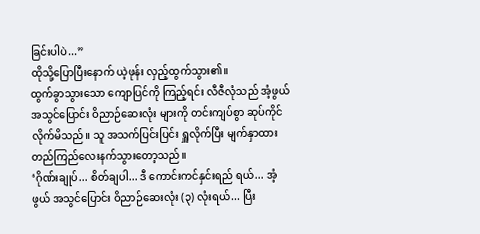ခြင်းပါပဲ...”
ထိုသို့ပြောပြီးနောက် ယဲ့ဖုန်း လှည့်ထွက်သွား၏။
ထွက်ခွာသွားသော ကျောပြင်ကို ကြည့်ရင်း လီဇီလုံသည် အံ့ဖွယ် အသွင်ပြောင်း ဝိညာဉ်ဆေးလုံး များကို တင်းကျပ်စွာ ဆုပ်ကိုင်လိုက်မိသည်။ သူ အသက်ပြင်းပြင်း ရှူလိုက်ပြီး မျက်နှာထား တည်ကြည်လေးနက်သွားတော့သည်။
‘ဂိုဏ်းချုပ်... စိတ်ချပါ... ဒီ ကောင်းကင်နှင်းရည် ရယ်... အံ့ဖွယ် အသွင်ပြောင်း ဝိညာဉ်ဆေးလုံး (၃) လုံးရယ်... ပြီး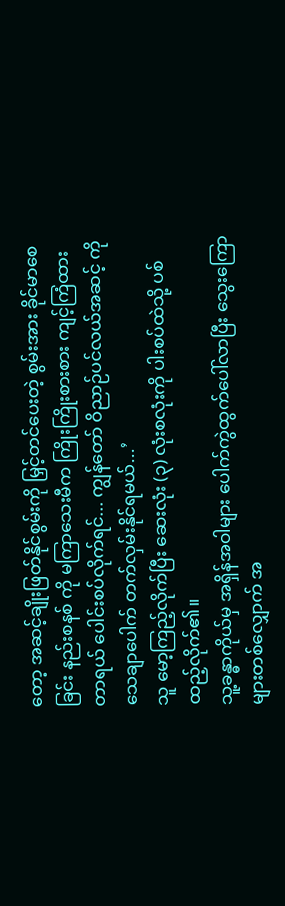တော့ အဆင့်ချိုးဖြတ်နိုင်စွမ်းကို မြှင့်တင်ပေးတဲ့ စွမ်းအား ခိုင်မာစေခြင်း နည်းစနစ် ကို မကြာသေးမီက ကြိုးကြိုးစားစား ကျင့်ကြံထားတာရယ် ပေါင်းစပ်လိုက်ရင်... ကျွန်တော် ဝိညာဉ်ပင်လယ်အဆင့် ကို သေချာပေါက် တက်လှမ်းနိုင်ရမယ်...’
သူ မော့ကြည့်လိုက်ပြီး ဆေးလုံး (၃) လုံးစလုံးကို ပါးစပ်ထဲသို့ ပစ်ထည့်လိုက်၏။
သူ့ခန္ဓာကိုယ်မှ အရှိန်အဝါများ ပေါက်ကွဲထွက်ပေါ်လာပြီး သွေးကြောများတစ်လျှောက် အ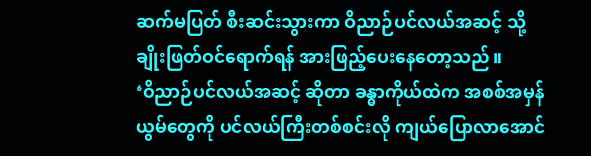ဆက်မပြတ် စီးဆင်းသွားကာ ဝိညာဉ်ပင်လယ်အဆင့် သို့ ချိုးဖြတ်ဝင်ရောက်ရန် အားဖြည့်ပေးနေတော့သည်။
‘ဝိညာဉ်ပင်လယ်အဆင့် ဆိုတာ ခန္ဓာကိုယ်ထဲက အစစ်အမှန်ယွမ်တွေကို ပင်လယ်ကြီးတစ်စင်းလို ကျယ်ပြောလာအောင်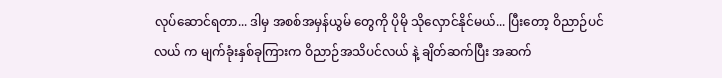လုပ်ဆောင်ရတာ... ဒါမှ အစစ်အမှန်ယွမ် တွေကို ပိုမို သိုလှောင်နိုင်မယ်... ပြီးတော့ ဝိညာဉ်ပင်လယ် က မျက်ခုံးနှစ်ခုကြားက ဝိညာဉ်အသိပင်လယ် နဲ့ ချိတ်ဆက်ပြီး အဆက်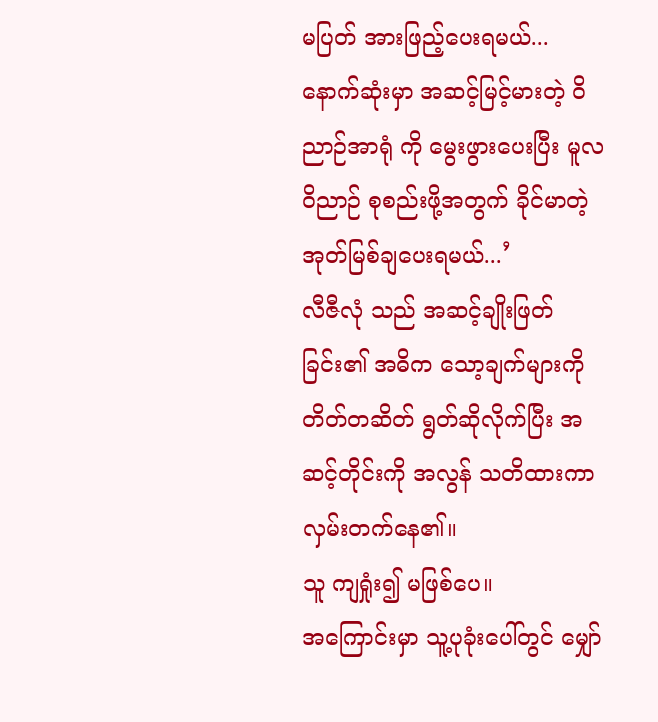မပြတ် အားဖြည့်ပေးရမယ်... နောက်ဆုံးမှာ အဆင့်မြင့်မားတဲ့ ဝိညာဉ်အာရုံ ကို မွေးဖွားပေးပြီး မူလဝိညာဉ် စုစည်းဖို့အတွက် ခိုင်မာတဲ့ အုတ်မြစ်ချပေးရမယ်...’
လီဇီလုံ သည် အဆင့်ချိုးဖြတ်ခြင်း၏ အဓိက သော့ချက်များကို တိတ်တဆိတ် ရွတ်ဆိုလိုက်ပြီး အဆင့်တိုင်းကို အလွန် သတိထားကာ လှမ်းတက်နေ၏။
သူ ကျရှုံး၍ မဖြစ်ပေ။
အကြောင်းမှာ သူ့ပုခုံးပေါ်တွင် မျှော်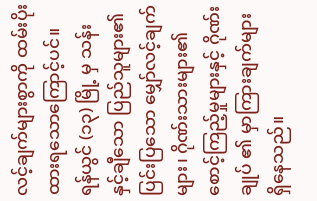လင့်ချက်များစွာကို ထမ်းပိုးထားရသောကြောင့်ပင်။
ရန်ယွင် (၁၃) မြို့ မှ သန်းနှင့်ချီသော ပြည်သူများ၏ ပြင်းပြသော မျှော်လင့်ချက်များ၊ ဂိုဏ်းသားများ၏ စောင့်ကြည့်မှုများနှင့် ဂိုဏ်းချုပ် ၏ မှာကြားချက်များ ရှိနေသည်။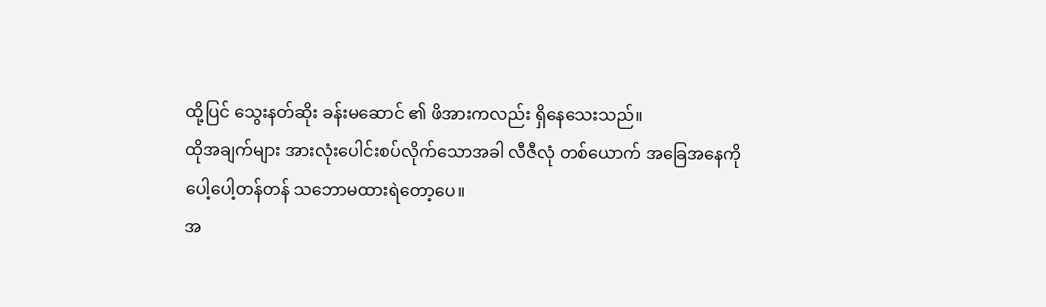ထို့ပြင် သွေးနတ်ဆိုး ခန်းမဆောင် ၏ ဖိအားကလည်း ရှိနေသေးသည်။
ထိုအချက်များ အားလုံးပေါင်းစပ်လိုက်သောအခါ လီဇီလုံ တစ်ယောက် အခြေအနေကို ပေါ့ပေါ့တန်တန် သဘောမထားရဲတော့ပေ။
အ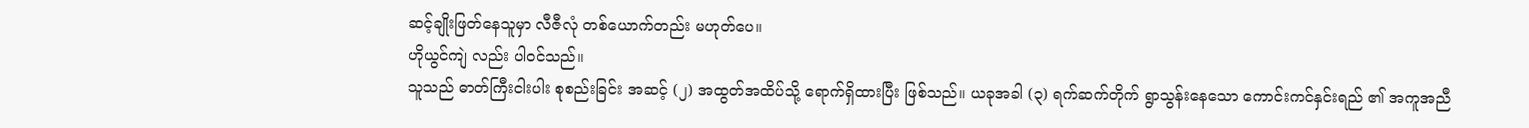ဆင့်ချိုးဖြတ်နေသူမှာ လီဇီလုံ တစ်ယောက်တည်း မဟုတ်ပေ။
ဟိုယွင်ကျဲ လည်း ပါဝင်သည်။
သူသည် ဓာတ်ကြီးငါးပါး စုစည်းခြင်း အဆင့် (၂) အထွတ်အထိပ်သို့ ရောက်ရှိထားပြီး ဖြစ်သည်။ ယခုအခါ (၃) ရက်ဆက်တိုက် ရွာသွန်းနေသော ကောင်းကင်နှင်းရည် ၏ အကူအညီ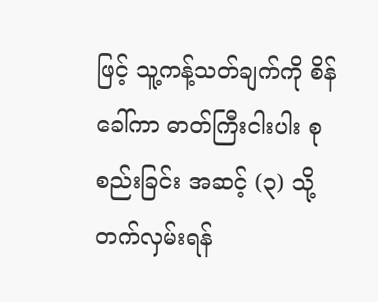ဖြင့် သူ့ကန့်သတ်ချက်ကို စိန်ခေါ်ကာ ဓာတ်ကြီးငါးပါး စုစည်းခြင်း အဆင့် (၃) သို့ တက်လှမ်းရန်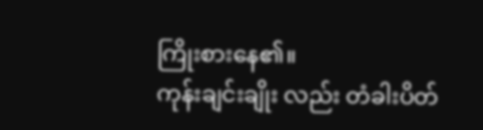ကြိုးစားနေ၏။
ကုန်းချင်းချိုး လည်း တံခါးပိတ်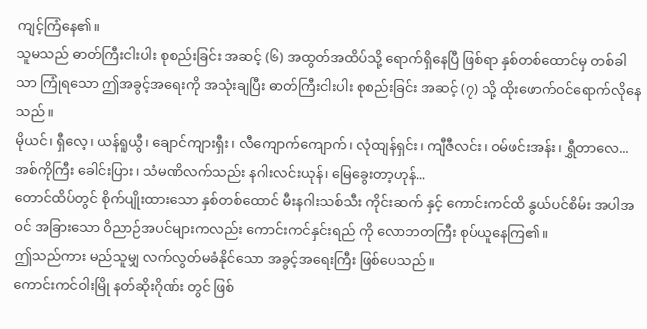ကျင့်ကြံနေ၏။
သူမသည် ဓာတ်ကြီးငါးပါး စုစည်းခြင်း အဆင့် (၆) အထွတ်အထိပ်သို့ ရောက်ရှိနေပြီ ဖြစ်ရာ နှစ်တစ်ထောင်မှ တစ်ခါသာ ကြုံရသော ဤအခွင့်အရေးကို အသုံးချပြီး ဓာတ်ကြီးငါးပါး စုစည်းခြင်း အဆင့် (၇) သို့ ထိုးဖောက်ဝင်ရောက်လိုနေသည်။
မိုယင်၊ ရှီလေ့၊ ယန်ရူယွီ၊ ချောင်ကျားရှီး၊ လီကျောက်ကျောက်၊ လုံထျန်ရှင်း၊ ကျီဇီလင်း၊ ဝမ်ဖင်းအန်း၊ ရွှီတာလေ...
အစ်ကိုကြီး ခေါင်းပြား၊ သံမဏိလက်သည်း နဂါးလင်းယုန်၊ မြေခွေးတာ့ဟုန်...
တောင်ထိပ်တွင် စိုက်ပျိုးထားသော နှစ်တစ်ထောင် မီးနဂါးသစ်သီး ကိုင်းဆက် နှင့် ကောင်းကင်ထိ နွယ်ပင်စိမ်း အပါအဝင် အခြားသော ဝိညာဉ်အပင်များကလည်း ကောင်းကင်နှင်းရည် ကို လောဘတကြီး စုပ်ယူနေကြ၏။
ဤသည်ကား မည်သူမျှ လက်လွတ်မခံနိုင်သော အခွင့်အရေးကြီး ဖြစ်ပေသည်။
ကောင်းကင်ဝါးမြို နတ်ဆိုးဂိုဏ်း တွင် ဖြစ်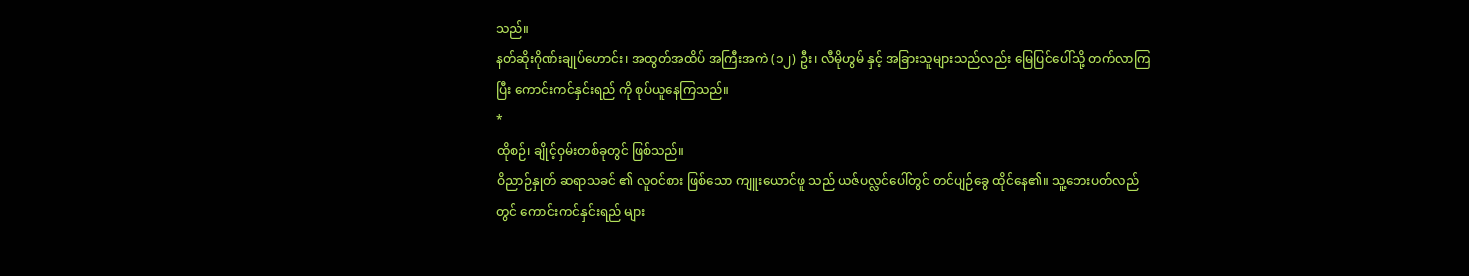သည်။
နတ်ဆိုးဂိုဏ်းချုပ်ဟောင်း၊ အထွတ်အထိပ် အကြီးအကဲ (၁၂) ဦး၊ လီမိုဟွမ် နှင့် အခြားသူများသည်လည်း မြေပြင်ပေါ်သို့ တက်လာကြပြီး ကောင်းကင်နှင်းရည် ကို စုပ်ယူနေကြသည်။
*
ထိုစဉ်၊ ချိုင့်ဝှမ်းတစ်ခုတွင် ဖြစ်သည်။
ဝိညာဉ်နှုတ် ဆရာသခင် ၏ လူဝင်စား ဖြစ်သော ကျူးယောင်ဖူ သည် ယဇ်ပလ္လင်ပေါ်တွင် တင်ပျဉ်ခွေ ထိုင်နေ၏။ သူ့ဘေးပတ်လည်တွင် ကောင်းကင်နှင်းရည် များ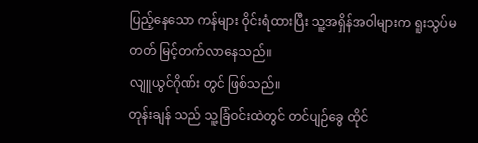ပြည့်နေသော ကန်များ ဝိုင်းရံထားပြီး သူ့အရှိန်အဝါများက ရူးသွပ်မတတ် မြင့်တက်လာနေသည်။
လျူယွင်ဂိုဏ်း တွင် ဖြစ်သည်။
တုန်းချန် သည် သူ့ခြံဝင်းထဲတွင် တင်ပျဉ်ခွေ ထိုင်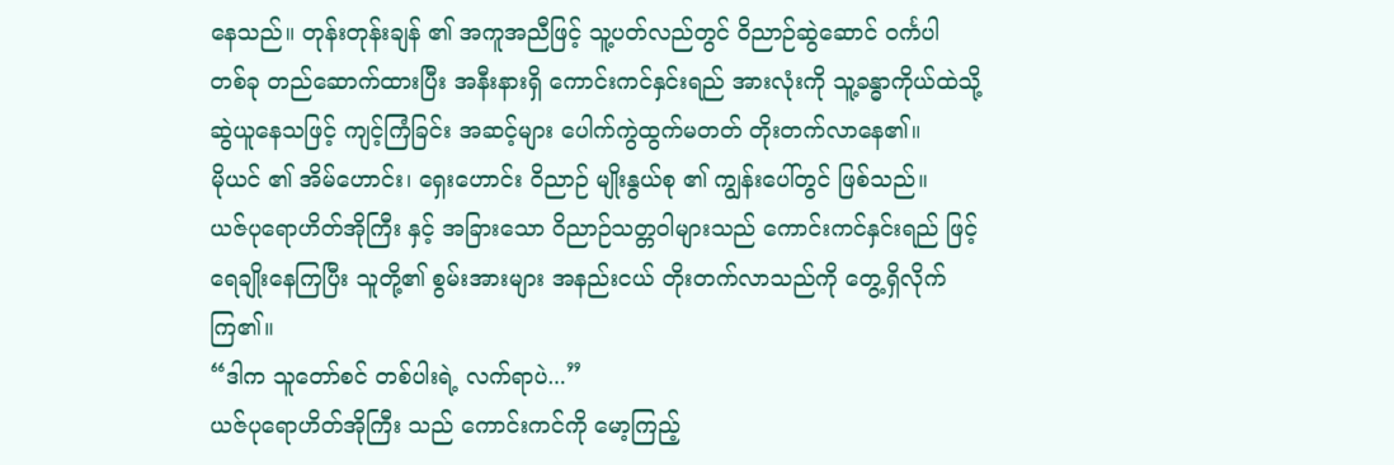နေသည်။ တုန်းတုန်းချန် ၏ အကူအညီဖြင့် သူ့ပတ်လည်တွင် ဝိညာဉ်ဆွဲဆောင် ဝင်္ကပါ တစ်ခု တည်ဆောက်ထားပြီး အနီးနားရှိ ကောင်းကင်နှင်းရည် အားလုံးကို သူ့ခန္ဓာကိုယ်ထဲသို့ ဆွဲယူနေသဖြင့် ကျင့်ကြံခြင်း အဆင့်များ ပေါက်ကွဲထွက်မတတ် တိုးတက်လာနေ၏။
မိုယင် ၏ အိမ်ဟောင်း၊ ရှေးဟောင်း ဝိညာဉ် မျိုးနွယ်စု ၏ ကျွန်းပေါ်တွင် ဖြစ်သည်။
ယဇ်ပုရောဟိတ်အိုကြီး နှင့် အခြားသော ဝိညာဉ်သတ္တဝါများသည် ကောင်းကင်နှင်းရည် ဖြင့် ရေချိုးနေကြပြီး သူတို့၏ စွမ်းအားများ အနည်းငယ် တိုးတက်လာသည်ကို တွေ့ရှိလိုက်ကြ၏။
“ဒါက သူတော်စင် တစ်ပါးရဲ့ လက်ရာပဲ...”
ယဇ်ပုရောဟိတ်အိုကြီး သည် ကောင်းကင်ကို မော့ကြည့်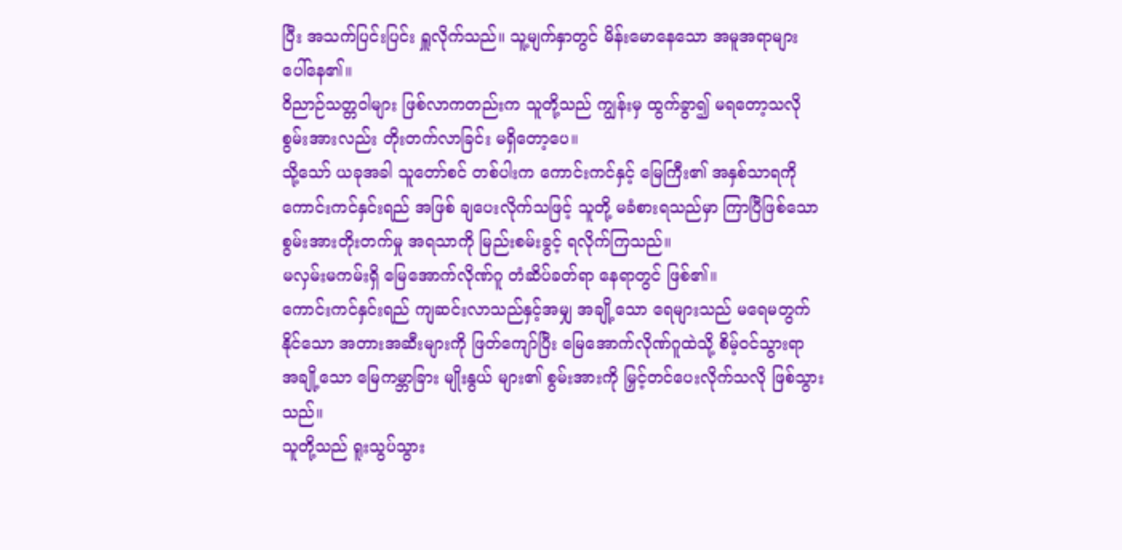ပြီး အသက်ပြင်းပြင်း ရှူလိုက်သည်။ သူ့မျက်နှာတွင် မိန်းမောနေသော အမူအရာများ ပေါ်နေ၏။
ဝိညာဉ်သတ္တဝါများ ဖြစ်လာကတည်းက သူတို့သည် ကျွန်းမှ ထွက်ခွာ၍ မရတော့သလို စွမ်းအားလည်း တိုးတက်လာခြင်း မရှိတော့ပေ။
သို့သော် ယခုအခါ သူတော်စင် တစ်ပါးက ကောင်းကင်နှင့် မြေကြီး၏ အနှစ်သာရကို ကောင်းကင်နှင်းရည် အဖြစ် ချပေးလိုက်သဖြင့် သူတို့ မခံစားရသည်မှာ ကြာပြီဖြစ်သော စွမ်းအားတိုးတက်မှု အရသာကို မြည်းစမ်းခွင့် ရလိုက်ကြသည်။
မလှမ်းမကမ်းရှိ မြေအောက်လိုဏ်ဂူ တံဆိပ်ခတ်ရာ နေရာတွင် ဖြစ်၏။
ကောင်းကင်နှင်းရည် ကျဆင်းလာသည်နှင့်အမျှ အချို့သော ရေများသည် မရေမတွက်နိုင်သော အတားအဆီးများကို ဖြတ်ကျော်ပြီး မြေအောက်လိုဏ်ဂူထဲသို့ စိမ့်ဝင်သွားရာ အချို့သော မြေကမ္ဘာခြား မျိုးနွယ် များ၏ စွမ်းအားကို မြှင့်တင်ပေးလိုက်သလို ဖြစ်သွားသည်။
သူတို့သည် ရူးသွပ်သွား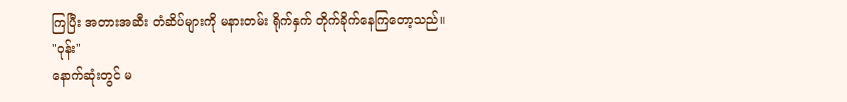ကြပြီး အတားအဆီး တံဆိပ်များကို မနားတမ်း ရိုက်နှက် တိုက်ခိုက်နေကြတော့သည်။
"ဝုန်း"
နောက်ဆုံးတွင် မ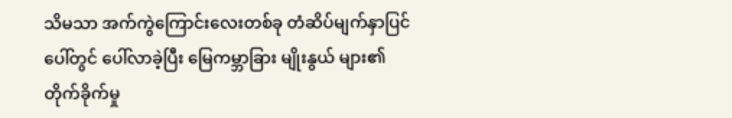သိမသာ အက်ကွဲကြောင်းလေးတစ်ခု တံဆိပ်မျက်နှာပြင်ပေါ်တွင် ပေါ်လာခဲ့ပြီး မြေကမ္ဘာခြား မျိုးနွယ် များ၏ တိုက်ခိုက်မှု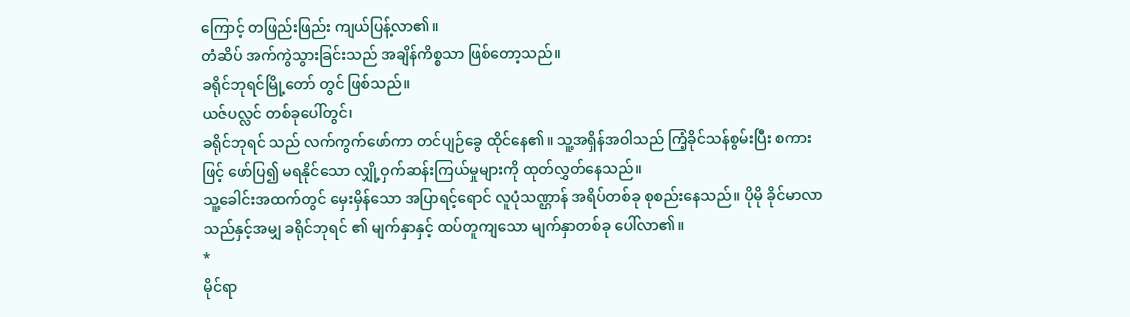ကြောင့် တဖြည်းဖြည်း ကျယ်ပြန့်လာ၏။
တံဆိပ် အက်ကွဲသွားခြင်းသည် အချိန်ကိစ္စသာ ဖြစ်တော့သည်။
ခရိုင်ဘုရင်မြို့တော် တွင် ဖြစ်သည်။
ယဇ်ပလ္လင် တစ်ခုပေါ်တွင်၊
ခရိုင်ဘုရင် သည် လက်ကွက်ဖော်ကာ တင်ပျဉ်ခွေ ထိုင်နေ၏။ သူ့အရှိန်အဝါသည် ကြံ့ခိုင်သန်စွမ်းပြီး စကားဖြင့် ဖော်ပြ၍ မရနိုင်သော လျှို့ဝှက်ဆန်းကြယ်မှုများကို ထုတ်လွှတ်နေသည်။
သူ့ခေါင်းအထက်တွင် မှေးမှိန်သော အပြာရင့်ရောင် လူပုံသဏ္ဌာန် အရိပ်တစ်ခု စုစည်းနေသည်။ ပိုမို ခိုင်မာလာသည်နှင့်အမျှ ခရိုင်ဘုရင် ၏ မျက်နှာနှင့် ထပ်တူကျသော မျက်နှာတစ်ခု ပေါ်လာ၏။
*
မိုင်ရာ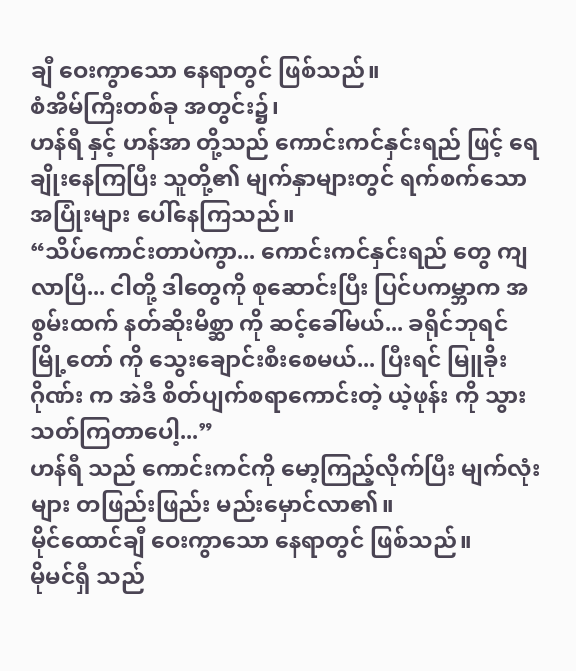ချီ ဝေးကွာသော နေရာတွင် ဖြစ်သည်။
စံအိမ်ကြီးတစ်ခု အတွင်း၌၊
ဟန်ရီ နှင့် ဟန်အာ တို့သည် ကောင်းကင်နှင်းရည် ဖြင့် ရေချိုးနေကြပြီး သူတို့၏ မျက်နှာများတွင် ရက်စက်သော အပြုံးများ ပေါ်နေကြသည်။
“သိပ်ကောင်းတာပဲကွာ... ကောင်းကင်နှင်းရည် တွေ ကျလာပြီ... ငါတို့ ဒါတွေကို စုဆောင်းပြီး ပြင်ပကမ္ဘာက အစွမ်းထက် နတ်ဆိုးမိစ္ဆာ ကို ဆင့်ခေါ်မယ်... ခရိုင်ဘုရင်မြို့တော် ကို သွေးချောင်းစီးစေမယ်... ပြီးရင် မြူခိုးဂိုဏ်း က အဲဒီ စိတ်ပျက်စရာကောင်းတဲ့ ယဲ့ဖုန်း ကို သွားသတ်ကြတာပေါ့...”
ဟန်ရီ သည် ကောင်းကင်ကို မော့ကြည့်လိုက်ပြီး မျက်လုံးများ တဖြည်းဖြည်း မည်းမှောင်လာ၏။
မိုင်ထောင်ချီ ဝေးကွာသော နေရာတွင် ဖြစ်သည်။
မိုမင်ရှီ သည်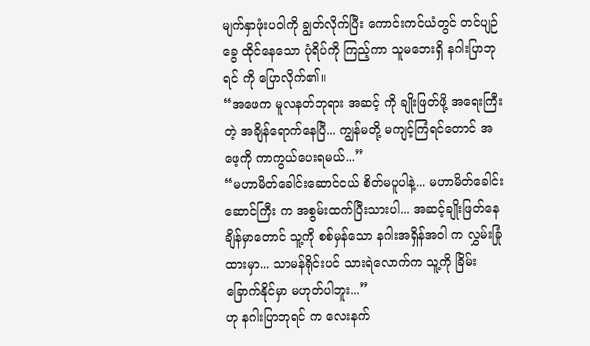မျက်နှာဖုံးပဝါကို ချွတ်လိုက်ပြီး ကောင်းကင်ယံတွင် တင်ပျဉ်ခွေ ထိုင်နေသော ပုံရိပ်ကို ကြည့်ကာ သူမဘေးရှိ နဂါးပြာဘုရင် ကို ပြောလိုက်၏။
“အဖေက မူလနတ်ဘုရား အဆင့် ကို ချိုးဖြတ်ဖို့ အရေးကြီးတဲ့ အချိန်ရောက်နေပြီ... ကျွန်မတို့ မကျင့်ကြံရင်တောင် အဖေ့ကို ကာကွယ်ပေးရမယ်...”
“မဟာမိတ်ခေါင်းဆောင်ငယ် စိတ်မပူပါနဲ့... မဟာမိတ်ခေါင်းဆောင်ကြီး က အစွမ်းထက်ပြီးသားပါ... အဆင့်ချိုးဖြတ်နေချိန်မှာတောင် သူ့ကို စစ်မှန်သော နဂါးအရှိန်အဝါ က လွှမ်းခြုံထားမှာ... သာမန်ရိုင်းပင် သားရဲလောက်က သူ့ကို ခြိမ်းခြောက်နိုင်မှာ မဟုတ်ပါဘူး...”
ဟု နဂါးပြာဘုရင် က လေးနက်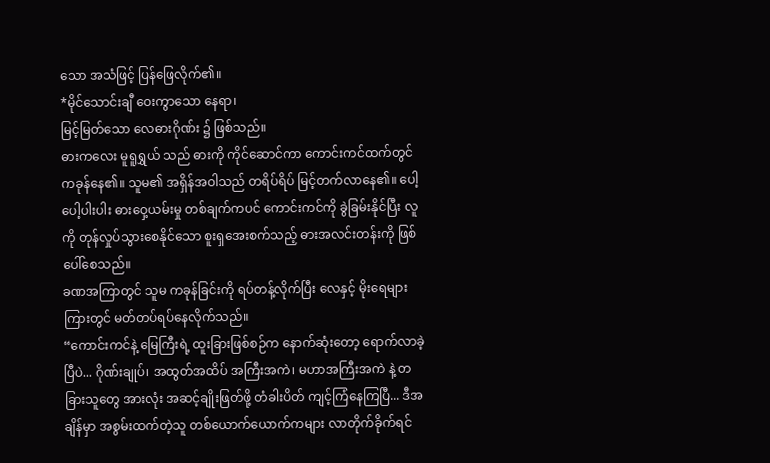သော အသံဖြင့် ပြန်ဖြေလိုက်၏။
*မိုင်သောင်းချီ ဝေးကွာသော နေရာ၊
မြင့်မြတ်သော လေဓားဂိုဏ်း ၌ ဖြစ်သည်။
ဓားကလေး မူရူရွှယ် သည် ဓားကို ကိုင်ဆောင်ကာ ကောင်းကင်ထက်တွင် ကခုန်နေ၏။ သူမ၏ အရှိန်အဝါသည် တရိပ်ရိပ် မြင့်တက်လာနေ၏။ ပေါ့ပေါ့ပါးပါး ဓားဝှေ့ယမ်းမှု တစ်ချက်ကပင် ကောင်းကင်ကို ခွဲခြမ်းနိုင်ပြီး လူကို တုန်လှုပ်သွားစေနိုင်သော စူးရှအေးစက်သည့် ဓားအလင်းတန်းကို ဖြစ်ပေါ်စေသည်။
ခဏအကြာတွင် သူမ ကခုန်ခြင်းကို ရပ်တန့်လိုက်ပြီး လေနှင့် မိုးရေများကြားတွင် မတ်တပ်ရပ်နေလိုက်သည်။
“ကောင်းကင်နဲ့ မြေကြီးရဲ့ ထူးခြားဖြစ်စဉ်က နောက်ဆုံးတော့ ရောက်လာခဲ့ပြီပဲ... ဂိုဏ်းချုပ်၊ အထွတ်အထိပ် အကြီးအကဲ၊ မဟာအကြီးအကဲ နဲ့ တခြားသူတွေ အားလုံး အဆင့်ချိုးဖြတ်ဖို့ တံခါးပိတ် ကျင့်ကြံနေကြပြီ... ဒီအချိန်မှာ အစွမ်းထက်တဲ့သူ တစ်ယောက်ယောက်ကများ လာတိုက်ခိုက်ရင်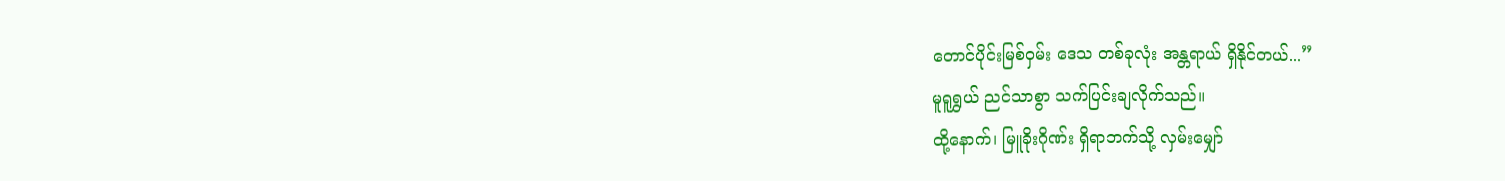တောင်ပိုင်းမြစ်ဝှမ်း ဒေသ တစ်ခုလုံး အန္တရာယ် ရှိနိုင်တယ်...”
မူရူရွှယ် ညင်သာစွာ သက်ပြင်းချလိုက်သည်။
ထို့နောက်၊ မြူခိုးဂိုဏ်း ရှိရာဘက်သို့ လှမ်းမျှော်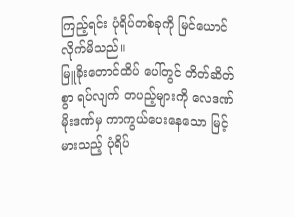ကြည့်ရင်း ပုံရိပ်တစ်ခုကို မြင်ယောင်လိုက်မိသည်။
မြူခိုးတောင်ထိပ် ပေါ်တွင် တိတ်ဆိတ်စွာ ရပ်လျက် တပည့်များကို လေဒဏ်မိုးဒဏ်မှ ကာကွယ်ပေးနေသော မြင့်မားသည့် ပုံရိပ်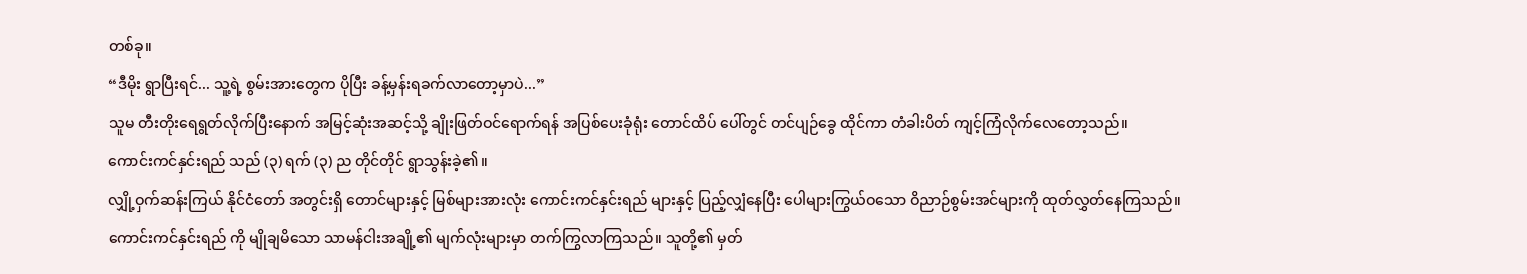တစ်ခု။
“ဒီမိုး ရွာပြီးရင်... သူ့ရဲ့ စွမ်းအားတွေက ပိုပြီး ခန့်မှန်းရခက်လာတော့မှာပဲ...”
သူမ တီးတိုးရေရွတ်လိုက်ပြီးနောက် အမြင့်ဆုံးအဆင့်သို့ ချိုးဖြတ်ဝင်ရောက်ရန် အပြစ်ပေးခုံရုံး တောင်ထိပ် ပေါ်တွင် တင်ပျဉ်ခွေ ထိုင်ကာ တံခါးပိတ် ကျင့်ကြံလိုက်လေတော့သည်။
ကောင်းကင်နှင်းရည် သည် (၃) ရက် (၃) ည တိုင်တိုင် ရွာသွန်းခဲ့၏။
လျှို့ဝှက်ဆန်းကြယ် နိုင်ငံတော် အတွင်းရှိ တောင်များနှင့် မြစ်များအားလုံး ကောင်းကင်နှင်းရည် များနှင့် ပြည့်လျှံနေပြီး ပေါများကြွယ်ဝသော ဝိညာဉ်စွမ်းအင်များကို ထုတ်လွှတ်နေကြသည်။
ကောင်းကင်နှင်းရည် ကို မျိုချမိသော သာမန်ငါးအချို့၏ မျက်လုံးများမှာ တက်ကြွလာကြသည်။ သူတို့၏ မှတ်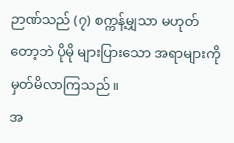ဉာဏ်သည် (၇) စက္ကန့်မျှသာ မဟုတ်တော့ဘဲ ပိုမို များပြားသော အရာများကို မှတ်မိလာကြသည်။
အ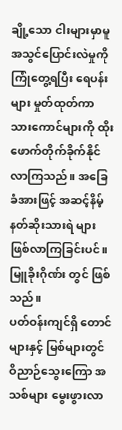ချို့သော ငါးများမှာမူ အသွင်ပြောင်းလဲမှုကို ကြုံတွေ့ရပြီး ရေပန်းများ မှုတ်ထုတ်ကာ သားကောင်များကို ထိုးဖောက်တိုက်ခိုက်နိုင်လာကြသည်။ အခြေခံအားဖြင့် အဆင့်နိမ့် နတ်ဆိုးသားရဲ များ ဖြစ်လာကြခြင်းပင်။
မြူခိုးဂိုဏ်း တွင် ဖြစ်သည်။
ပတ်ဝန်းကျင်ရှိ တောင်များနှင့် မြစ်များတွင် ဝိညာဉ်သွေးကြော အသစ်များ မွေးဖွားလာ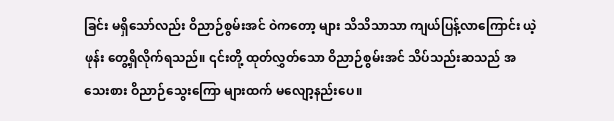ခြင်း မရှိသော်လည်း ဝိညာဉ်စွမ်းအင် ဝဲကတော့ များ သိသိသာသာ ကျယ်ပြန့်လာကြောင်း ယဲ့ဖုန်း တွေ့ရှိလိုက်ရသည်။ ၎င်းတို့ ထုတ်လွှတ်သော ဝိညာဉ်စွမ်းအင် သိပ်သည်းဆသည် အသေးစား ဝိညာဉ်သွေးကြော များထက် မလျော့နည်းပေ။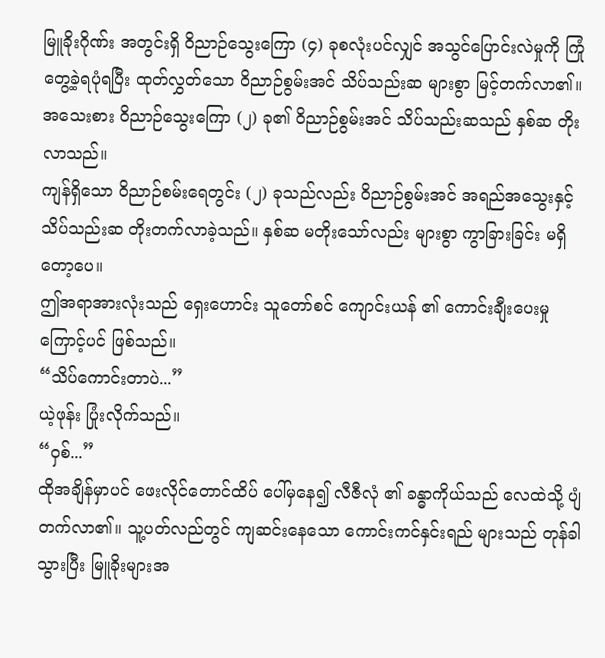မြူခိုးဂိုဏ်း အတွင်းရှိ ဝိညာဉ်သွေးကြော (၄) ခုစလုံးပင်လျှင် အသွင်ပြောင်းလဲမှုကို ကြုံတွေ့ခဲ့ရပုံရပြီး ထုတ်လွှတ်သော ဝိညာဉ်စွမ်းအင် သိပ်သည်းဆ များစွာ မြင့်တက်လာ၏။
အသေးစား ဝိညာဉ်သွေးကြော (၂) ခု၏ ဝိညာဉ်စွမ်းအင် သိပ်သည်းဆသည် နှစ်ဆ တိုးလာသည်။
ကျန်ရှိသော ဝိညာဉ်စမ်းရေတွင်း (၂) ခုသည်လည်း ဝိညာဉ်စွမ်းအင် အရည်အသွေးနှင့် သိပ်သည်းဆ တိုးတက်လာခဲ့သည်။ နှစ်ဆ မတိုးသော်လည်း များစွာ ကွာခြားခြင်း မရှိတော့ပေ။
ဤအရာအားလုံးသည် ရှေးဟောင်း သူတော်စင် ကျောင်းယန် ၏ ကောင်းချီးပေးမှုကြောင့်ပင် ဖြစ်သည်။
“သိပ်ကောင်းတာပဲ...”
ယဲ့ဖုန်း ပြုံးလိုက်သည်။
“ဝှစ်...”
ထိုအချိန်မှာပင် ဖေးလိုင်တောင်ထိပ် ပေါ်မှနေ၍ လီဇီလုံ ၏ ခန္ဓာကိုယ်သည် လေထဲသို့ ပျံတက်လာ၏။ သူ့ပတ်လည်တွင် ကျဆင်းနေသော ကောင်းကင်နှင်းရည် များသည် တုန်ခါသွားပြီး မြူခိုးများအ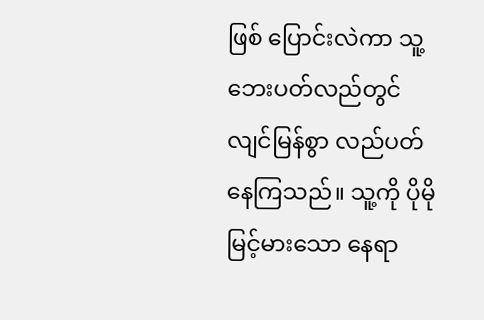ဖြစ် ပြောင်းလဲကာ သူ့ဘေးပတ်လည်တွင် လျင်မြန်စွာ လည်ပတ်နေကြသည်။ သူ့ကို ပိုမို မြင့်မားသော နေရာ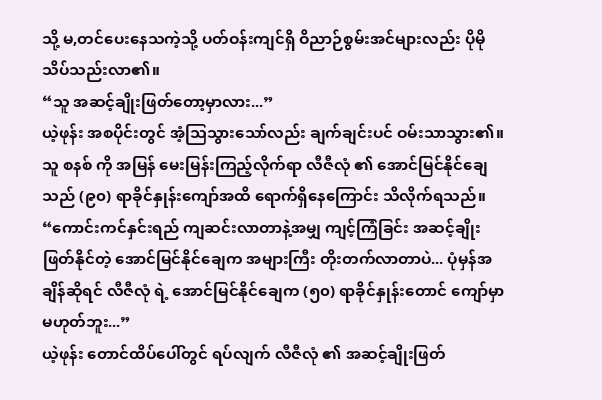သို့ မ,တင်ပေးနေသကဲ့သို့ ပတ်ဝန်းကျင်ရှိ ဝိညာဉ်စွမ်းအင်များလည်း ပိုမို သိပ်သည်းလာ၏။
“သူ အဆင့်ချိုးဖြတ်တော့မှာလား...”
ယဲ့ဖုန်း အစပိုင်းတွင် အံ့သြသွားသော်လည်း ချက်ချင်းပင် ဝမ်းသာသွား၏။
သူ စနစ် ကို အမြန် မေးမြန်းကြည့်လိုက်ရာ လီဇီလုံ ၏ အောင်မြင်နိုင်ချေသည် (၉၀) ရာခိုင်နှုန်းကျော်အထိ ရောက်ရှိနေကြောင်း သိလိုက်ရသည်။
“ကောင်းကင်နှင်းရည် ကျဆင်းလာတာနဲ့အမျှ ကျင့်ကြံခြင်း အဆင့်ချိုးဖြတ်နိုင်တဲ့ အောင်မြင်နိုင်ချေက အများကြီး တိုးတက်လာတာပဲ... ပုံမှန်အချိန်ဆိုရင် လီဇီလုံ ရဲ့ အောင်မြင်နိုင်ချေက (၅၀) ရာခိုင်နှုန်းတောင် ကျော်မှာ မဟုတ်ဘူး...”
ယဲ့ဖုန်း တောင်ထိပ်ပေါ်တွင် ရပ်လျက် လီဇီလုံ ၏ အဆင့်ချိုးဖြတ်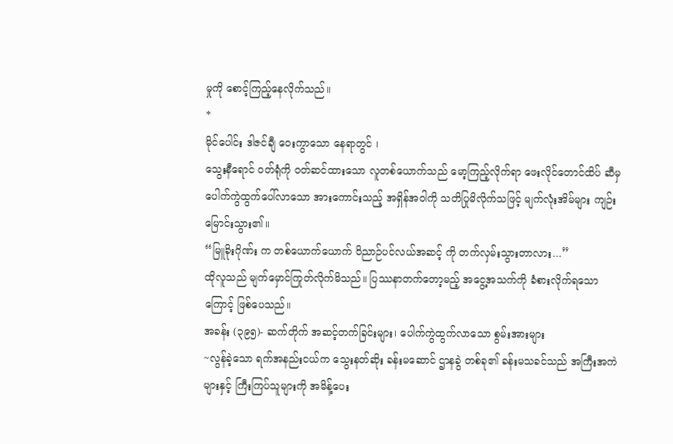မှုကို စောင့်ကြည့်နေလိုက်သည်။
*
မိုင်ပေါင်း ဒါဇင်ချီ ဝေးကွာသော နေရာတွင် ၊
သွေးနီရောင် ဝတ်ရုံကို ဝတ်ဆင်ထားသော လူတစ်ယောက်သည် မော့ကြည့်လိုက်ရာ ဖေးလိုင်တောင်ထိပ် ဆီမှ ပေါက်ကွဲထွက်ပေါ်လာသော အားကောင်းသည့် အရှိန်အဝါကို သတိပြုမိလိုက်သဖြင့် မျက်လုံးအိမ်များ ကျဉ်းမြောင်းသွား၏။
“မြူခိုးဂိုဏ်း က တစ်ယောက်ယောက် ဝိညာဉ်ပင်လယ်အဆင့် ကို တက်လှမ်းသွားတာလား...”
ထိုလူသည် မျက်မှောင်ကြုတ်လိုက်မိသည်။ ပြဿနာတက်တော့မည့် အငွေ့အသက်ကို ခံစားလိုက်ရသောကြောင့် ဖြစ်ပေသည်။
အခန်း (၃၉၅)- ဆက်တိုက် အဆင့်တက်ခြင်းများ၊ ပေါက်ကွဲထွက်လာသော စွမ်းအားများ
~လွန်ခဲ့သော ရက်အနည်းငယ်က သွေးနတ်ဆိုး ခန်းမဆောင် ဌာနခွဲ တစ်ခု၏ ခန်းမသခင်သည် အကြီးအကဲများနှင့် ကြီးကြပ်သူများကို အမိန့်ပေး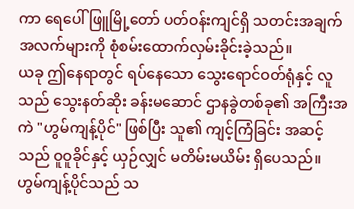ကာ ရေပေါ်ဖြူမြို့တော် ပတ်ဝန်းကျင်ရှိ သတင်းအချက်အလက်များကို စုံစမ်းထောက်လှမ်းခိုင်းခဲ့သည်။
ယခု ဤနေရာတွင် ရပ်နေသော သွေးရောင်ဝတ်ရုံနှင့် လူသည် သွေးနတ်ဆိုး ခန်းမဆောင် ဌာနခွဲတစ်ခု၏ အကြီးအကဲ "ဟွမ်ကျန့်ပိုင်" ဖြစ်ပြီး သူ၏ ကျင့်ကြံခြင်း အဆင့်သည် ဝူဝူခိုင်နှင့် ယှဉ်လျှင် မတိမ်းမယိမ်း ရှိပေသည်။
ဟွမ်ကျန့်ပိုင်သည် သ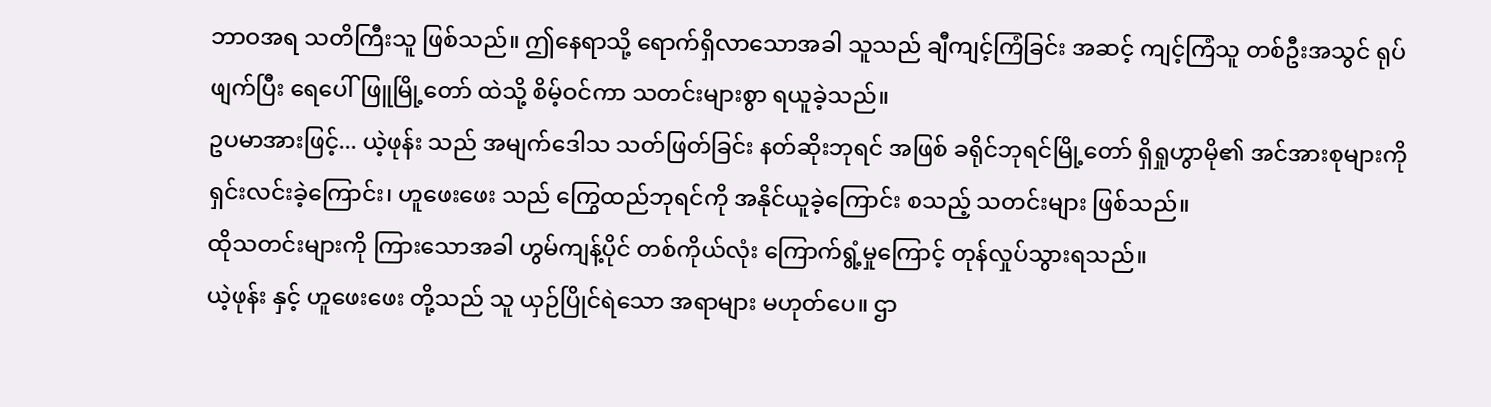ဘာဝအရ သတိကြီးသူ ဖြစ်သည်။ ဤနေရာသို့ ရောက်ရှိလာသောအခါ သူသည် ချီကျင့်ကြံခြင်း အဆင့် ကျင့်ကြံသူ တစ်ဦးအသွင် ရုပ်ဖျက်ပြီး ရေပေါ်ဖြူမြို့တော် ထဲသို့ စိမ့်ဝင်ကာ သတင်းများစွာ ရယူခဲ့သည်။
ဥပမာအားဖြင့်... ယဲ့ဖုန်း သည် အမျက်ဒေါသ သတ်ဖြတ်ခြင်း နတ်ဆိုးဘုရင် အဖြစ် ခရိုင်ဘုရင်မြို့တော် ရှိရှုဟွာမို၏ အင်အားစုများကို ရှင်းလင်းခဲ့ကြောင်း၊ ဟူဖေးဖေး သည် ကြွေထည်ဘုရင်ကို အနိုင်ယူခဲ့ကြောင်း စသည့် သတင်းများ ဖြစ်သည်။
ထိုသတင်းများကို ကြားသောအခါ ဟွမ်ကျန့်ပိုင် တစ်ကိုယ်လုံး ကြောက်ရွံ့မှုကြောင့် တုန်လှုပ်သွားရသည်။
ယဲ့ဖုန်း နှင့် ဟူဖေးဖေး တို့သည် သူ ယှဉ်ပြိုင်ရဲသော အရာများ မဟုတ်ပေ။ ဌာ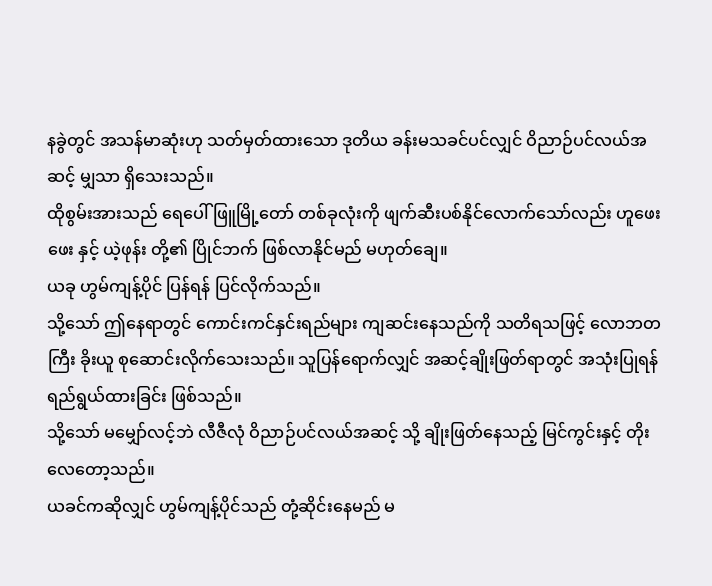နခွဲတွင် အသန်မာဆုံးဟု သတ်မှတ်ထားသော ဒုတိယ ခန်းမသခင်ပင်လျှင် ဝိညာဉ်ပင်လယ်အဆင့် မျှသာ ရှိသေးသည်။
ထိုစွမ်းအားသည် ရေပေါ်ဖြူမြို့တော် တစ်ခုလုံးကို ဖျက်ဆီးပစ်နိုင်လောက်သော်လည်း ဟူဖေးဖေး နှင့် ယဲ့ဖုန်း တို့၏ ပြိုင်ဘက် ဖြစ်လာနိုင်မည် မဟုတ်ချေ။
ယခု ဟွမ်ကျန့်ပိုင် ပြန်ရန် ပြင်လိုက်သည်။
သို့သော် ဤနေရာတွင် ကောင်းကင်နှင်းရည်များ ကျဆင်းနေသည်ကို သတိရသဖြင့် လောဘတကြီး ခိုးယူ စုဆောင်းလိုက်သေးသည်။ သူပြန်ရောက်လျှင် အဆင့်ချိုးဖြတ်ရာတွင် အသုံးပြုရန် ရည်ရွယ်ထားခြင်း ဖြစ်သည်။
သို့သော် မမျှော်လင့်ဘဲ လီဇီလုံ ဝိညာဉ်ပင်လယ်အဆင့် သို့ ချိုးဖြတ်နေသည့် မြင်ကွင်းနှင့် တိုးလေတော့သည်။
ယခင်ကဆိုလျှင် ဟွမ်ကျန့်ပိုင်သည် တုံ့ဆိုင်းနေမည် မ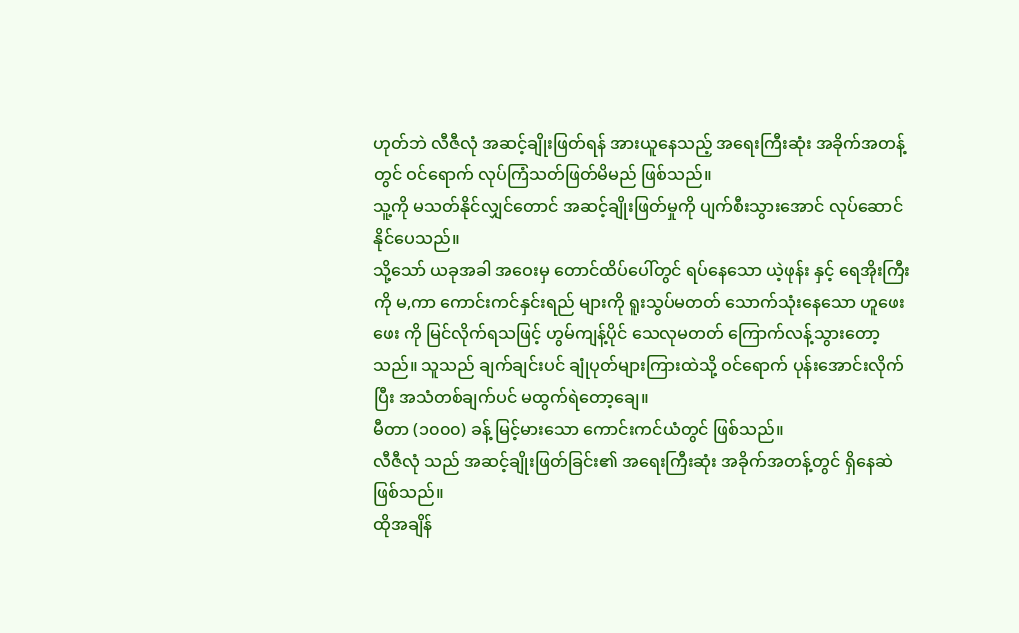ဟုတ်ဘဲ လီဇီလုံ အဆင့်ချိုးဖြတ်ရန် အားယူနေသည့် အရေးကြီးဆုံး အခိုက်အတန့်တွင် ဝင်ရောက် လုပ်ကြံသတ်ဖြတ်မိမည် ဖြစ်သည်။
သူ့ကို မသတ်နိုင်လျှင်တောင် အဆင့်ချိုးဖြတ်မှုကို ပျက်စီးသွားအောင် လုပ်ဆောင်နိုင်ပေသည်။
သို့သော် ယခုအခါ အဝေးမှ တောင်ထိပ်ပေါ်တွင် ရပ်နေသော ယဲ့ဖုန်း နှင့် ရေအိုးကြီးကို မ,ကာ ကောင်းကင်နှင်းရည် များကို ရူးသွပ်မတတ် သောက်သုံးနေသော ဟူဖေးဖေး ကို မြင်လိုက်ရသဖြင့် ဟွမ်ကျန့်ပိုင် သေလုမတတ် ကြောက်လန့်သွားတော့သည်။ သူသည် ချက်ချင်းပင် ချုံပုတ်များကြားထဲသို့ ဝင်ရောက် ပုန်းအောင်းလိုက်ပြီး အသံတစ်ချက်ပင် မထွက်ရဲတော့ချေ။
မီတာ (၁၀၀၀) ခန့် မြင့်မားသော ကောင်းကင်ယံတွင် ဖြစ်သည်။
လီဇီလုံ သည် အဆင့်ချိုးဖြတ်ခြင်း၏ အရေးကြီးဆုံး အခိုက်အတန့်တွင် ရှိနေဆဲ ဖြစ်သည်။
ထိုအချိန်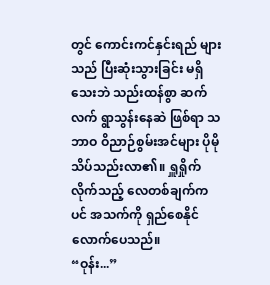တွင် ကောင်းကင်နှင်းရည် များသည် ပြီးဆုံးသွားခြင်း မရှိသေးဘဲ သည်းထန်စွာ ဆက်လက် ရွာသွန်းနေဆဲ ဖြစ်ရာ သဘာဝ ဝိညာဉ်စွမ်းအင်များ ပိုမို သိပ်သည်းလာ၏။ ရှူရှိုက်လိုက်သည့် လေတစ်ချက်ကပင် အသက်ကို ရှည်စေနိုင်လောက်ပေသည်။
“ဝုန်း...”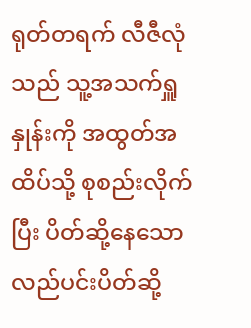ရုတ်တရက် လီဇီလုံ သည် သူ့အသက်ရှူနှုန်းကို အထွတ်အထိပ်သို့ စုစည်းလိုက်ပြီး ပိတ်ဆို့နေသော လည်ပင်းပိတ်ဆို့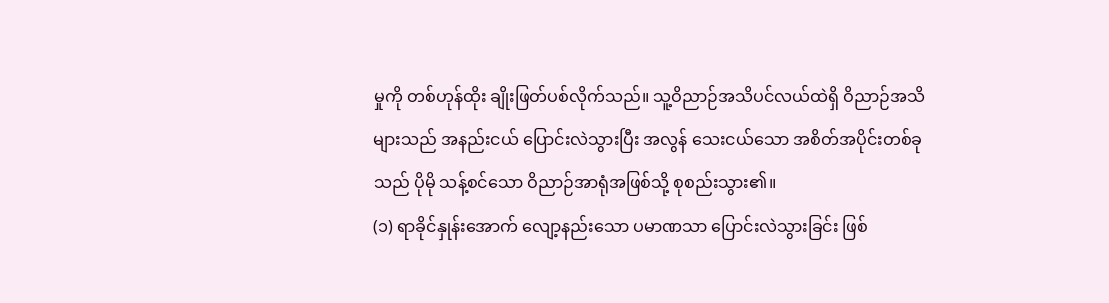မှုကို တစ်ဟုန်ထိုး ချိုးဖြတ်ပစ်လိုက်သည်။ သူ့ဝိညာဉ်အသိပင်လယ်ထဲရှိ ဝိညာဉ်အသိများသည် အနည်းငယ် ပြောင်းလဲသွားပြီး အလွန် သေးငယ်သော အစိတ်အပိုင်းတစ်ခုသည် ပိုမို သန့်စင်သော ဝိညာဉ်အာရုံအဖြစ်သို့ စုစည်းသွား၏။
(၁) ရာခိုင်နှုန်းအောက် လျော့နည်းသော ပမာဏသာ ပြောင်းလဲသွားခြင်း ဖြစ်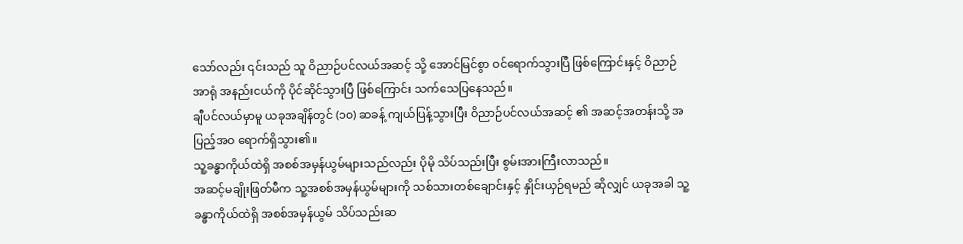သော်လည်း ၎င်းသည် သူ ဝိညာဉ်ပင်လယ်အဆင့် သို့ အောင်မြင်စွာ ဝင်ရောက်သွားပြီ ဖြစ်ကြောင်းနှင့် ဝိညာဉ်အာရုံ အနည်းငယ်ကို ပိုင်ဆိုင်သွားပြီ ဖြစ်ကြောင်း သက်သေပြနေသည်။
ချီပင်လယ်မှာမူ ယခုအချိန်တွင် (၁၀) ဆခန့် ကျယ်ပြန့်သွားပြီး ဝိညာဉ်ပင်လယ်အဆင့် ၏ အဆင့်အတန်းသို့ အပြည့်အဝ ရောက်ရှိသွား၏။
သူ့ခန္ဓာကိုယ်ထဲရှိ အစစ်အမှန်ယွမ်များသည်လည်း ပိုမို သိပ်သည်းပြီး စွမ်းအားကြီးလာသည်။
အဆင့်မချိုးဖြတ်မီက သူ့အစစ်အမှန်ယွမ်များကို သစ်သားတစ်ချောင်းနှင့် နှိုင်းယှဉ်ရမည် ဆိုလျှင် ယခုအခါ သူ့ခန္ဓာကိုယ်ထဲရှိ အစစ်အမှန်ယွမ် သိပ်သည်းဆ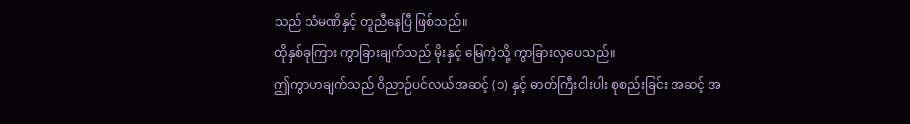သည် သံမဏိနှင့် တူညီနေပြီ ဖြစ်သည်။
ထိုနှစ်ခုကြား ကွာခြားချက်သည် မိုးနှင့် မြေကဲ့သို့ ကွာခြားလှပေသည်။
ဤကွာဟချက်သည် ဝိညာဉ်ပင်လယ်အဆင့် (၁) နှင့် ဓာတ်ကြီးငါးပါး စုစည်းခြင်း အဆင့် အ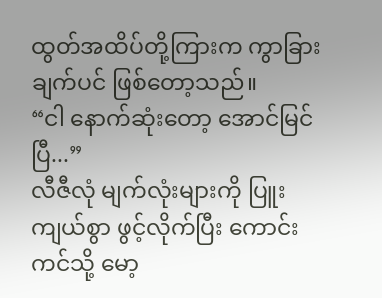ထွတ်အထိပ်တို့ကြားက ကွာခြားချက်ပင် ဖြစ်တော့သည်။
“ငါ နောက်ဆုံးတော့ အောင်မြင်ပြီ...”
လီဇီလုံ မျက်လုံးများကို ပြူးကျယ်စွာ ဖွင့်လိုက်ပြီး ကောင်းကင်သို့ မော့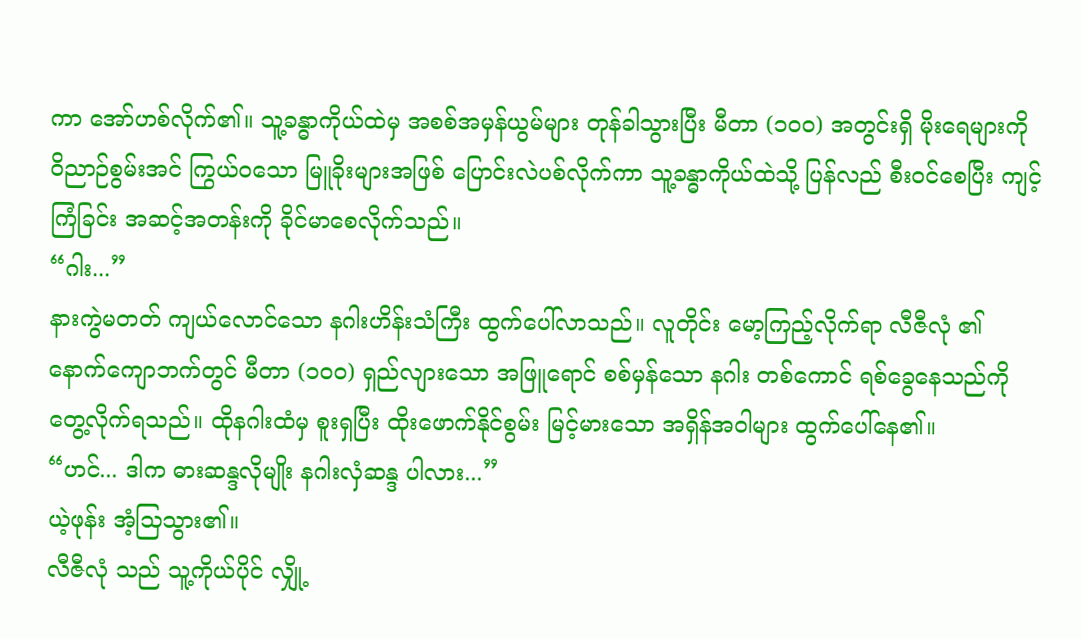ကာ အော်ဟစ်လိုက်၏။ သူ့ခန္ဓာကိုယ်ထဲမှ အစစ်အမှန်ယွမ်များ တုန်ခါသွားပြီး မီတာ (၁၀၀) အတွင်းရှိ မိုးရေများကို ဝိညာဉ်စွမ်းအင် ကြွယ်ဝသော မြူခိုးများအဖြစ် ပြောင်းလဲပစ်လိုက်ကာ သူ့ခန္ဓာကိုယ်ထဲသို့ ပြန်လည် စီးဝင်စေပြီး ကျင့်ကြံခြင်း အဆင့်အတန်းကို ခိုင်မာစေလိုက်သည်။
“ဂါး...”
နားကွဲမတတ် ကျယ်လောင်သော နဂါးဟိန်းသံကြီး ထွက်ပေါ်လာသည်။ လူတိုင်း မော့ကြည့်လိုက်ရာ လီဇီလုံ ၏ နောက်ကျောဘက်တွင် မီတာ (၁၀၀) ရှည်လျားသော အဖြူရောင် စစ်မှန်သော နဂါး တစ်ကောင် ရစ်ခွေနေသည်ကို တွေ့လိုက်ရသည်။ ထိုနဂါးထံမှ စူးရှပြီး ထိုးဖောက်နိုင်စွမ်း မြင့်မားသော အရှိန်အဝါများ ထွက်ပေါ်နေ၏။
“ဟင်... ဒါက ဓားဆန္ဒလိုမျိုး နဂါးလှံဆန္ဒ ပါလား...”
ယဲ့ဖုန်း အံ့သြသွား၏။
လီဇီလုံ သည် သူ့ကိုယ်ပိုင် လျှို့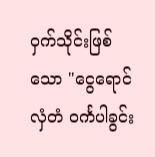ဝှက်သိုင်းဖြစ်သော "ငွေရောင်လှံတံ ဝင်္ကပါခွင်း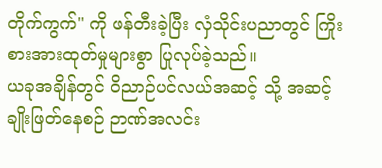တိုက်ကွက်" ကို ဖန်တီးခဲ့ပြီး လှံသိုင်းပညာတွင် ကြိုးစားအားထုတ်မှုများစွာ ပြုလုပ်ခဲ့သည်။
ယခုအချိန်တွင် ဝိညာဉ်ပင်လယ်အဆင့် သို့ အဆင့်ချိုးဖြတ်နေစဉ် ဉာဏ်အလင်း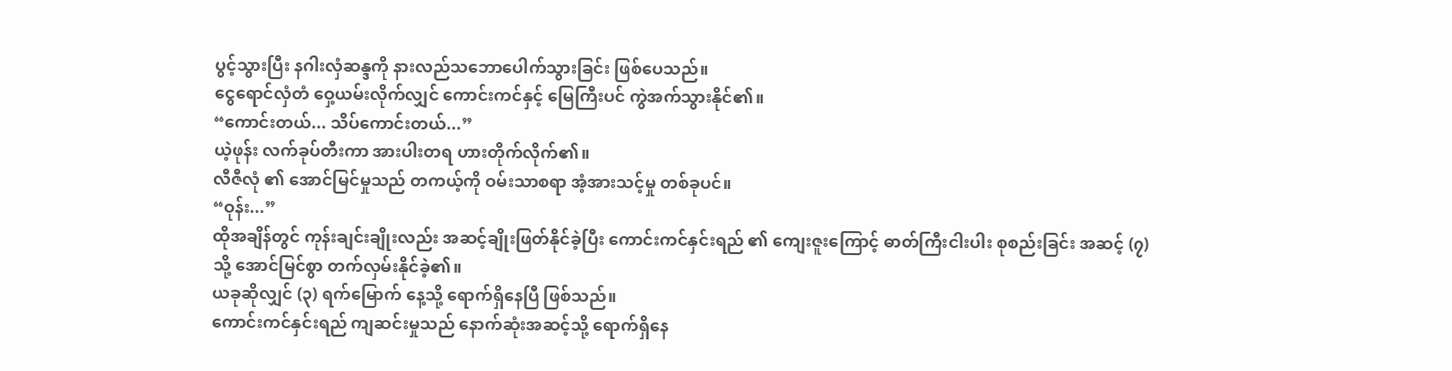ပွင့်သွားပြီး နဂါးလှံဆန္ဒကို နားလည်သဘောပေါက်သွားခြင်း ဖြစ်ပေသည်။
ငွေရောင်လှံတံ ဝှေ့ယမ်းလိုက်လျှင် ကောင်းကင်နှင့် မြေကြီးပင် ကွဲအက်သွားနိုင်၏။
“ကောင်းတယ်... သိပ်ကောင်းတယ်...”
ယဲ့ဖုန်း လက်ခုပ်တီးကာ အားပါးတရ ဟားတိုက်လိုက်၏။
လီဇီလုံ ၏ အောင်မြင်မှုသည် တကယ့်ကို ဝမ်းသာစရာ အံ့အားသင့်မှု တစ်ခုပင်။
“ဝုန်း...”
ထိုအချိန်တွင် ကုန်းချင်းချိုးလည်း အဆင့်ချိုးဖြတ်နိုင်ခဲ့ပြီး ကောင်းကင်နှင်းရည် ၏ ကျေးဇူးကြောင့် ဓာတ်ကြီးငါးပါး စုစည်းခြင်း အဆင့် (၇) သို့ အောင်မြင်စွာ တက်လှမ်းနိုင်ခဲ့၏။
ယခုဆိုလျှင် (၃) ရက်မြောက် နေ့သို့ ရောက်ရှိနေပြီ ဖြစ်သည်။
ကောင်းကင်နှင်းရည် ကျဆင်းမှုသည် နောက်ဆုံးအဆင့်သို့ ရောက်ရှိနေ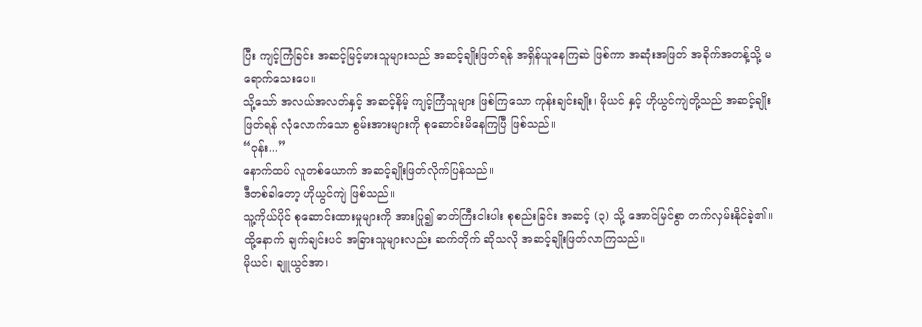ပြီး ကျင့်ကြံခြင်း အဆင့်မြင့်မားသူများသည် အဆင့်ချိုးဖြတ်ရန် အရှိန်ယူနေကြဆဲ ဖြစ်ကာ အဆုံးအဖြတ် အခိုက်အတန့်သို့ မရောက်သေးပေ။
သို့သော် အလယ်အလတ်နှင့် အဆင့်နိမ့် ကျင့်ကြံသူများ ဖြစ်ကြသော ကုန်းချင်းချိုး၊ မိုယင် နှင့် ဟိုယွင်ကျဲတို့သည် အဆင့်ချိုးဖြတ်ရန် လုံလောက်သော စွမ်းအားများကို စုဆောင်းမိနေကြပြီ ဖြစ်သည်။
“ဝုန်း...”
နောက်ထပ် လူတစ်ယောက် အဆင့်ချိုးဖြတ်လိုက်ပြန်သည်။
ဒီတစ်ခါတော့ ဟိုယွင်ကျဲ ဖြစ်သည်။
သူ့ကိုယ်ပိုင် စုဆောင်းထားမှုများကို အားပြု၍ ဓာတ်ကြီးငါးပါး စုစည်းခြင်း အဆင့် (၃) သို့ အောင်မြင်စွာ တက်လှမ်းနိုင်ခဲ့၏။
ထို့နောက် ချက်ချင်းပင် အခြားသူများလည်း ဆက်တိုက် ဆိုသလို အဆင့်ချိုးဖြတ်လာကြသည်။
မိုယင်၊ ချူယွင်အာ၊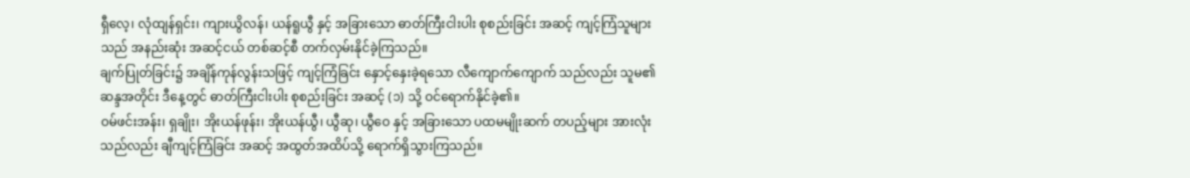ရှီလေ့၊ လုံထျန်ရှင်း၊ ကျားယွိလန်၊ ယန်ရူယွီ နှင့် အခြားသော ဓာတ်ကြီးငါးပါး စုစည်းခြင်း အဆင့် ကျင့်ကြံသူများသည် အနည်းဆုံး အဆင့်ငယ် တစ်ဆင့်စီ တက်လှမ်းနိုင်ခဲ့ကြသည်။
ချက်ပြုတ်ခြင်း၌ အချိန်ကုန်လွန်းသဖြင့် ကျင့်ကြံခြင်း နှောင့်နှေးခဲ့ရသော လီကျောက်ကျောက် သည်လည်း သူမ၏ ဆန္ဒအတိုင်း ဒီနေ့တွင် ဓာတ်ကြီးငါးပါး စုစည်းခြင်း အဆင့် (၁) သို့ ဝင်ရောက်နိုင်ခဲ့၏။
ဝမ်ဖင်းအန်း၊ ရှချိုး၊ အိုးယန်ဖုန်း၊ အိုးယန်ယွီ၊ ယွီဆု၊ ယွီဝေ နှင့် အခြားသော ပထမမျိုးဆက် တပည့်များ အားလုံးသည်လည်း ချီကျင့်ကြံခြင်း အဆင့် အထွတ်အထိပ်သို့ ရောက်ရှိသွားကြသည်။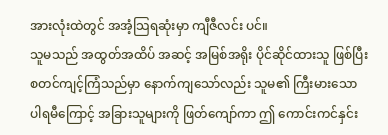အားလုံးထဲတွင် အအံ့သြရဆုံးမှာ ကျီဇီလင်း ပင်။
သူမသည် အထွတ်အထိပ် အဆင့် အမြစ်အရိုး ပိုင်ဆိုင်ထားသူ ဖြစ်ပြီး စတင်ကျင့်ကြံသည်မှာ နောက်ကျသော်လည်း သူမ၏ ကြီးမားသော ပါရမီကြောင့် အခြားသူများကို ဖြတ်ကျော်ကာ ဤ ကောင်းကင်နှင်း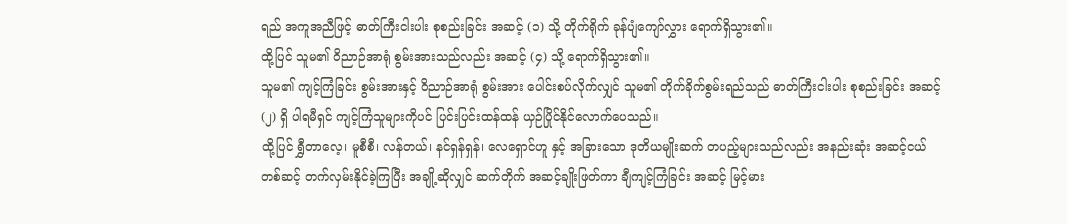ရည် အကူအညီဖြင့် ဓာတ်ကြီးငါးပါး စုစည်းခြင်း အဆင့် (၁) သို့ တိုက်ရိုက် ခုန်ပျံကျော်လွှား ရောက်ရှိသွား၏။
ထို့ပြင် သူမ၏ ဝိညာဉ်အာရုံ စွမ်းအားသည်လည်း အဆင့် (၄) သို့ ရောက်ရှိသွား၏။
သူမ၏ ကျင့်ကြံခြင်း စွမ်းအားနှင့် ဝိညာဉ်အာရုံ စွမ်းအား ပေါင်းစပ်လိုက်လျှင် သူမ၏ တိုက်ခိုက်စွမ်းရည်သည် ဓာတ်ကြီးငါးပါး စုစည်းခြင်း အဆင့် (၂) ရှိ ပါရမီရှင် ကျင့်ကြံသူများကိုပင် ပြင်းပြင်းထန်ထန် ယှဉ်ပြိုင်နိုင်လောက်ပေသည်။
ထို့ပြင် ရွှီတာလေ့၊ မူစီစီ၊ လန်တယ်၊ နင်ရှန်ရှန်၊ လေရှောင်ဟူ နှင့် အခြားသော ဒုတိယမျိုးဆက် တပည့်များသည်လည်း အနည်းဆုံး အဆင့်ငယ် တစ်ဆင့် တက်လှမ်းနိုင်ခဲ့ကြပြီး အချို့ဆိုလျှင် ဆက်တိုက် အဆင့်ချိုးဖြတ်ကာ ချီကျင့်ကြံခြင်း အဆင့် မြင့်မား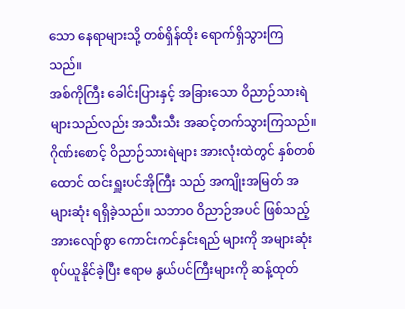သော နေရာများသို့ တစ်ရှိန်ထိုး ရောက်ရှိသွားကြသည်။
အစ်ကိုကြီး ခေါင်းပြားနှင့် အခြားသော ဝိညာဉ်သားရဲများသည်လည်း အသီးသီး အဆင့်တက်သွားကြသည်။
ဂိုဏ်းစောင့် ဝိညာဉ်သားရဲများ အားလုံးထဲတွင် နှစ်တစ်ထောင် ထင်းရှူးပင်အိုကြီး သည် အကျိုးအမြတ် အများဆုံး ရရှိခဲ့သည်။ သဘာဝ ဝိညာဉ်အပင် ဖြစ်သည့်အားလျော်စွာ ကောင်းကင်နှင်းရည် များကို အများဆုံး စုပ်ယူနိုင်ခဲ့ပြီး ဧရာမ နွယ်ပင်ကြီးများကို ဆန့်ထုတ်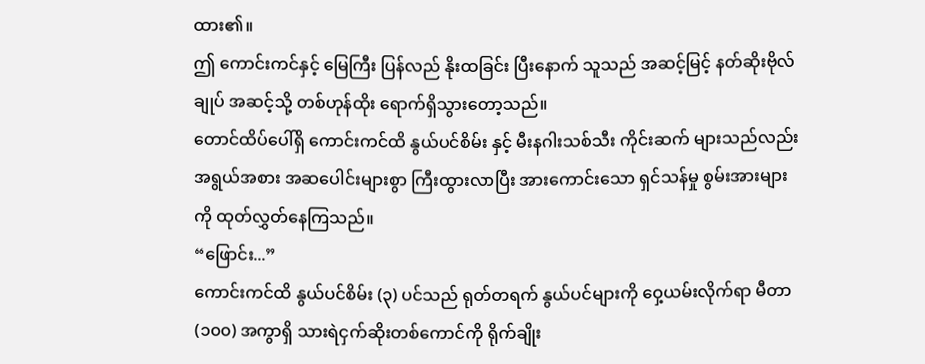ထား၏။
ဤ ကောင်းကင်နှင့် မြေကြီး ပြန်လည် နိုးထခြင်း ပြီးနောက် သူသည် အဆင့်မြင့် နတ်ဆိုးဗိုလ်ချုပ် အဆင့်သို့ တစ်ဟုန်ထိုး ရောက်ရှိသွားတော့သည်။
တောင်ထိပ်ပေါ်ရှိ ကောင်းကင်ထိ နွယ်ပင်စိမ်း နှင့် မီးနဂါးသစ်သီး ကိုင်းဆက် များသည်လည်း အရွယ်အစား အဆပေါင်းများစွာ ကြီးထွားလာပြီး အားကောင်းသော ရှင်သန်မှု စွမ်းအားများကို ထုတ်လွှတ်နေကြသည်။
“ဖြောင်း...”
ကောင်းကင်ထိ နွယ်ပင်စိမ်း (၃) ပင်သည် ရုတ်တရက် နွယ်ပင်များကို ဝှေ့ယမ်းလိုက်ရာ မီတာ (၁၀၀) အကွာရှိ သားရဲငှက်ဆိုးတစ်ကောင်ကို ရိုက်ချိုး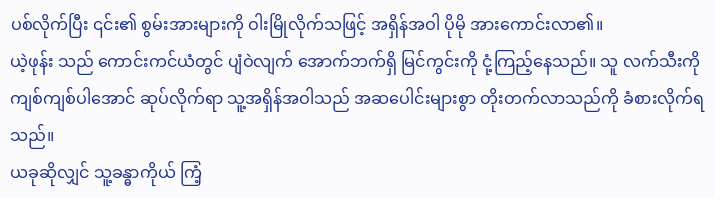ပစ်လိုက်ပြီး ၎င်း၏ စွမ်းအားများကို ဝါးမြိုလိုက်သဖြင့် အရှိန်အဝါ ပိုမို အားကောင်းလာ၏။
ယဲ့ဖုန်း သည် ကောင်းကင်ယံတွင် ပျံဝဲလျက် အောက်ဘက်ရှိ မြင်ကွင်းကို ငုံ့ကြည့်နေသည်။ သူ လက်သီးကို ကျစ်ကျစ်ပါအောင် ဆုပ်လိုက်ရာ သူ့အရှိန်အဝါသည် အဆပေါင်းများစွာ တိုးတက်လာသည်ကို ခံစားလိုက်ရသည်။
ယခုဆိုလျှင် သူ့ခန္ဓာကိုယ် ကြံ့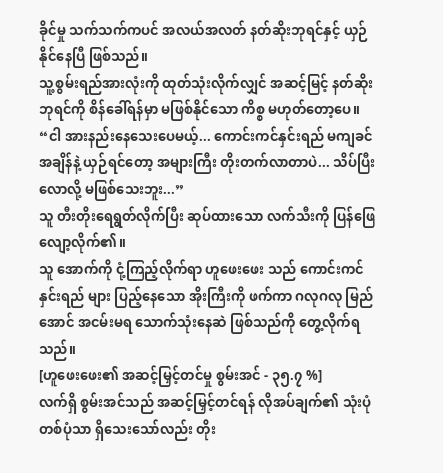ခိုင်မှု သက်သက်ကပင် အလယ်အလတ် နတ်ဆိုးဘုရင်နှင့် ယှဉ်နိုင်နေပြီ ဖြစ်သည်။
သူ့စွမ်းရည်အားလုံးကို ထုတ်သုံးလိုက်လျှင် အဆင့်မြင့် နတ်ဆိုးဘုရင်ကို စိန်ခေါ်ရန်မှာ မဖြစ်နိုင်သော ကိစ္စ မဟုတ်တော့ပေ။
“ငါ အားနည်းနေသေးပေမယ့်... ကောင်းကင်နှင်းရည် မကျခင် အချိန်နဲ့ ယှဉ်ရင်တော့ အများကြီး တိုးတက်လာတာပဲ... သိပ်ပြီး လောလို့ မဖြစ်သေးဘူး...”
သူ တီးတိုးရေရွတ်လိုက်ပြီး ဆုပ်ထားသော လက်သီးကို ပြန်ဖြေလျော့လိုက်၏။
သူ အောက်ကို ငုံ့ကြည့်လိုက်ရာ ဟူဖေးဖေး သည် ကောင်းကင်နှင်းရည် များ ပြည့်နေသော အိုးကြီးကို ဖက်ကာ ဂလုဂလု မြည်အောင် အငမ်းမရ သောက်သုံးနေဆဲ ဖြစ်သည်ကို တွေ့လိုက်ရသည်။
[ဟူဖေးဖေး၏ အဆင့်မြှင့်တင်မှု စွမ်းအင် - ၃၅.၇ %]
လက်ရှိ စွမ်းအင်သည် အဆင့်မြှင့်တင်ရန် လိုအပ်ချက်၏ သုံးပုံတစ်ပုံသာ ရှိသေးသော်လည်း တိုး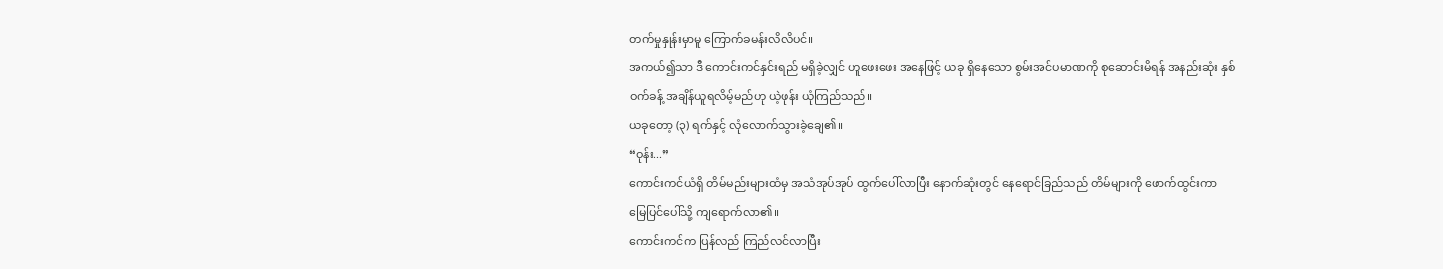တက်မှုနှုန်းမှာမူ ကြောက်ခမန်းလိလိပင်။
အကယ်၍သာ ဒီ ကောင်းကင်နှင်းရည် မရှိခဲ့လျှင် ဟူဖေးဖေး အနေဖြင့် ယခု ရှိနေသော စွမ်းအင်ပမာဏကို စုဆောင်းမိရန် အနည်းဆုံး နှစ်ဝက်ခန့် အချိန်ယူရလိမ့်မည်ဟု ယဲ့ဖုန်း ယုံကြည်သည်။
ယခုတော့ (၃) ရက်နှင့် လုံလောက်သွားခဲ့ချေ၏။
“ဝုန်း...”
ကောင်းကင်ယံရှိ တိမ်မည်းများထံမှ အသံအုပ်အုပ် ထွက်ပေါ်လာပြီး နောက်ဆုံးတွင် နေရောင်ခြည်သည် တိမ်များကို ဖောက်ထွင်းကာ မြေပြင်ပေါ်သို့ ကျရောက်လာ၏။
ကောင်းကင်က ပြန်လည် ကြည်လင်လာပြီး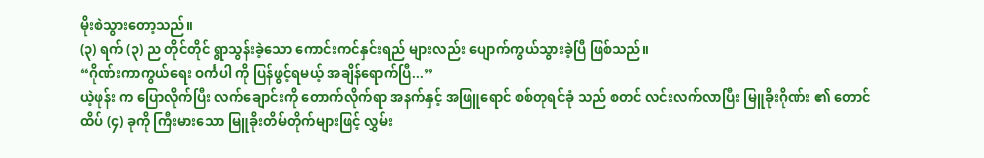မိုးစဲသွားတော့သည်။
(၃) ရက် (၃) ည တိုင်တိုင် ရွာသွန်းခဲ့သော ကောင်းကင်နှင်းရည် များလည်း ပျောက်ကွယ်သွားခဲ့ပြီ ဖြစ်သည်။
“ဂိုဏ်းကာကွယ်ရေး ဝင်္ကပါ ကို ပြန်ဖွင့်ရမယ့် အချိန်ရောက်ပြီ...”
ယဲ့ဖုန်း က ပြောလိုက်ပြီး လက်ချောင်းကို တောက်လိုက်ရာ အနက်နှင့် အဖြူရောင် စစ်တုရင်ခုံ သည် စတင် လင်းလက်လာပြီး မြူခိုးဂိုဏ်း ၏ တောင်ထိပ် (၄) ခုကို ကြီးမားသော မြူခိုးတိမ်တိုက်များဖြင့် လွှမ်း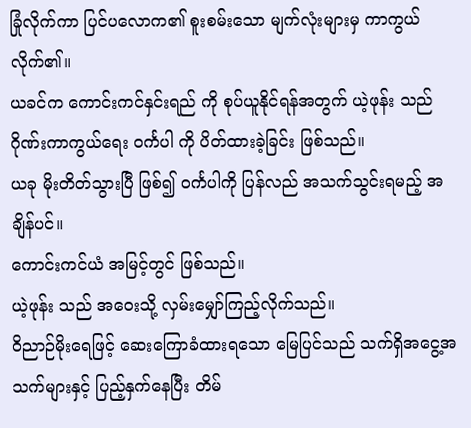ခြုံလိုက်ကာ ပြင်ပလောက၏ စူးစမ်းသော မျက်လုံးများမှ ကာကွယ်လိုက်၏။
ယခင်က ကောင်းကင်နှင်းရည် ကို စုပ်ယူနိုင်ရန်အတွက် ယဲ့ဖုန်း သည် ဂိုဏ်းကာကွယ်ရေး ဝင်္ကပါ ကို ပိတ်ထားခဲ့ခြင်း ဖြစ်သည်။
ယခု မိုးတိတ်သွားပြီ ဖြစ်၍ ဝင်္ကပါကို ပြန်လည် အသက်သွင်းရမည့် အချိန်ပင်။
ကောင်းကင်ယံ အမြင့်တွင် ဖြစ်သည်။
ယဲ့ဖုန်း သည် အဝေးသို့ လှမ်းမျှော်ကြည့်လိုက်သည်။
ဝိညာဉ်မိုးရေဖြင့် ဆေးကြောခံထားရသော မြေပြင်သည် သက်ရှိအငွေ့အသက်များနှင့် ပြည့်နှက်နေပြီး တိမ်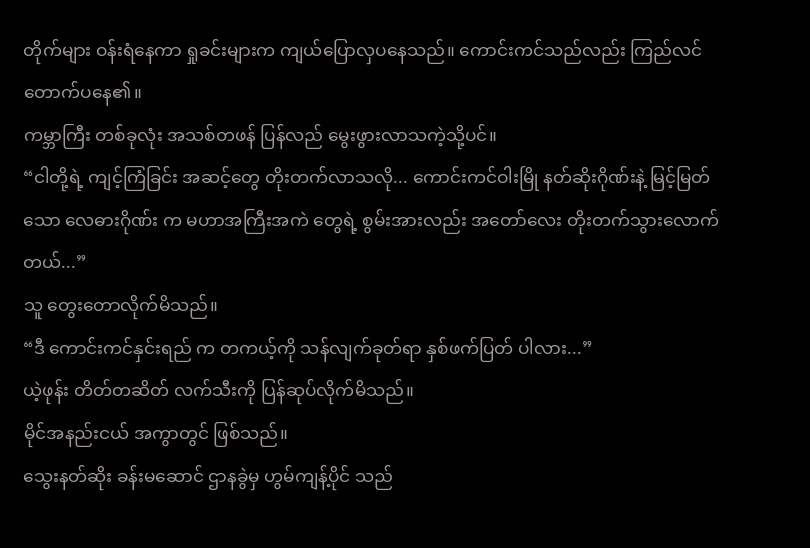တိုက်များ ဝန်းရံနေကာ ရှုခင်းများက ကျယ်ပြောလှပနေသည်။ ကောင်းကင်သည်လည်း ကြည်လင်တောက်ပနေ၏။
ကမ္ဘာကြီး တစ်ခုလုံး အသစ်တဖန် ပြန်လည် မွေးဖွားလာသကဲ့သို့ပင်။
“ငါတို့ရဲ့ ကျင့်ကြံခြင်း အဆင့်တွေ တိုးတက်လာသလို... ကောင်းကင်ဝါးမြို နတ်ဆိုးဂိုဏ်းနဲ့ မြင့်မြတ်သော လေဓားဂိုဏ်း က မဟာအကြီးအကဲ တွေရဲ့ စွမ်းအားလည်း အတော်လေး တိုးတက်သွားလောက်တယ်...”
သူ တွေးတောလိုက်မိသည်။
“ဒီ ကောင်းကင်နှင်းရည် က တကယ့်ကို သန်လျက်ခုတ်ရာ နှစ်ဖက်ပြတ် ပါလား...”
ယဲ့ဖုန်း တိတ်တဆိတ် လက်သီးကို ပြန်ဆုပ်လိုက်မိသည်။
မိုင်အနည်းငယ် အကွာတွင် ဖြစ်သည်။
သွေးနတ်ဆိုး ခန်းမဆောင် ဌာနခွဲမှ ဟွမ်ကျန့်ပိုင် သည်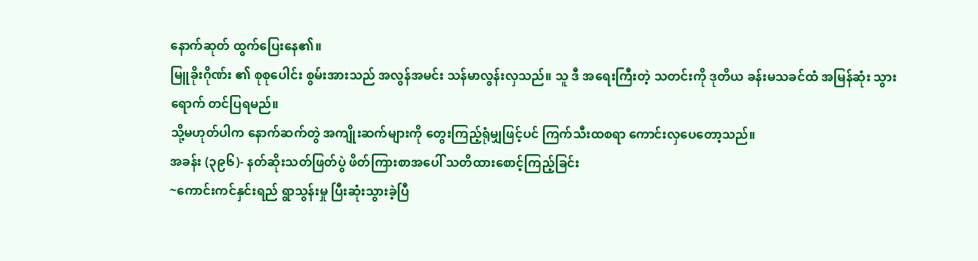နောက်ဆုတ် ထွက်ပြေးနေ၏။
မြူခိုးဂိုဏ်း ၏ စုစုပေါင်း စွမ်းအားသည် အလွန်အမင်း သန်မာလွန်းလှသည်။ သူ ဒီ အရေးကြီးတဲ့ သတင်းကို ဒုတိယ ခန်းမသခင်ထံ အမြန်ဆုံး သွားရောက် တင်ပြရမည်။
သို့မဟုတ်ပါက နောက်ဆက်တွဲ အကျိုးဆက်များကို တွေးကြည့်ရုံမျှဖြင့်ပင် ကြက်သီးထစရာ ကောင်းလှပေတော့သည်။
အခန်း (၃၉၆)- နတ်ဆိုးသတ်ဖြတ်ပွဲ ဖိတ်ကြားစာအပေါ် သတိထားစောင့်ကြည့်ခြင်း
~ကောင်းကင်နှင်းရည် ရွာသွန်းမှု ပြီးဆုံးသွားခဲ့ပြီ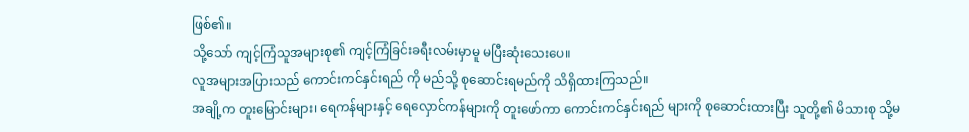ဖြစ်၏။
သို့သော် ကျင့်ကြံသူအများစု၏ ကျင့်ကြံခြင်းခရီးလမ်းမှာမူ မပြီးဆုံးသေးပေ။
လူအများအပြားသည် ကောင်းကင်နှင်းရည် ကို မည်သို့ စုဆောင်းရမည်ကို သိရှိထားကြသည်။
အချို့က တူးမြောင်းများ၊ ရေကန်များနှင့် ရေလှောင်ကန်များကို တူးဖော်ကာ ကောင်းကင်နှင်းရည် များကို စုဆောင်းထားပြီး သူတို့၏ မိသားစု သို့မ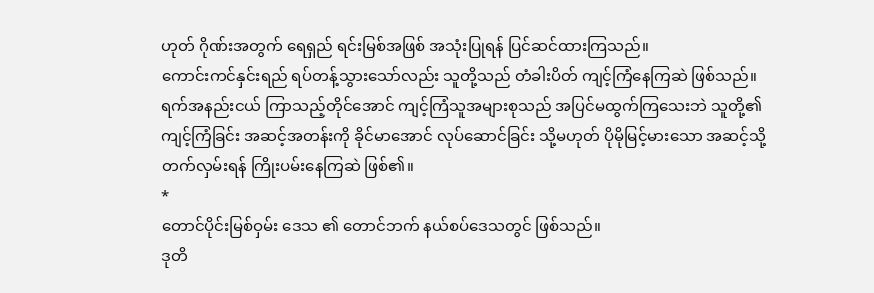ဟုတ် ဂိုဏ်းအတွက် ရေရှည် ရင်းမြစ်အဖြစ် အသုံးပြုရန် ပြင်ဆင်ထားကြသည်။
ကောင်းကင်နှင်းရည် ရပ်တန့်သွားသော်လည်း သူတို့သည် တံခါးပိတ် ကျင့်ကြံနေကြဆဲ ဖြစ်သည်။
ရက်အနည်းငယ် ကြာသည့်တိုင်အောင် ကျင့်ကြံသူအများစုသည် အပြင်မထွက်ကြသေးဘဲ သူတို့၏ ကျင့်ကြံခြင်း အဆင့်အတန်းကို ခိုင်မာအောင် လုပ်ဆောင်ခြင်း သို့မဟုတ် ပိုမိုမြင့်မားသော အဆင့်သို့ တက်လှမ်းရန် ကြိုးပမ်းနေကြဆဲ ဖြစ်၏။
*
တောင်ပိုင်းမြစ်ဝှမ်း ဒေသ ၏ တောင်ဘက် နယ်စပ်ဒေသတွင် ဖြစ်သည်။
ဒုတိ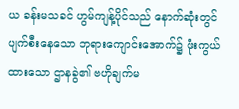ယ ခန်းမသခင် ဟွမ်ကျန့်ပိုင်သည် နောက်ဆုံးတွင် ပျက်စီးနေသော ဘုရားကျောင်းအောက်၌ ဖုံးကွယ်ထားသော ဌာနခွဲ၏ ဗဟိုချက်မ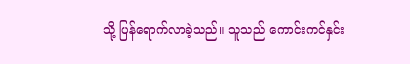သို့ ပြန်ရောက်လာခဲ့သည်။ သူသည် ကောင်းကင်နှင်း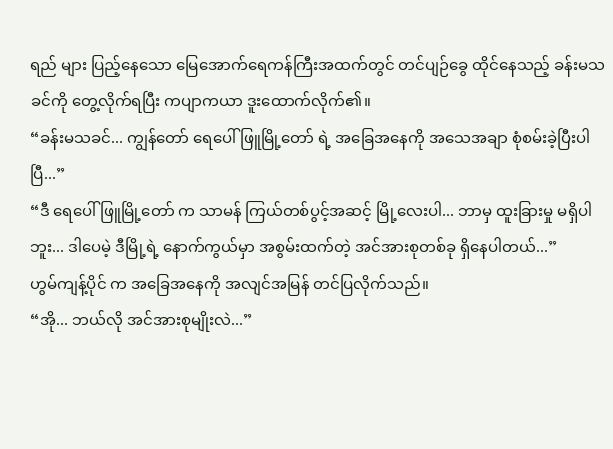ရည် များ ပြည့်နေသော မြေအောက်ရေကန်ကြီးအထက်တွင် တင်ပျဉ်ခွေ ထိုင်နေသည့် ခန်းမသခင်ကို တွေ့လိုက်ရပြီး ကပျာကယာ ဒူးထောက်လိုက်၏။
“ခန်းမသခင်... ကျွန်တော် ရေပေါ်ဖြူမြို့တော် ရဲ့ အခြေအနေကို အသေအချာ စုံစမ်းခဲ့ပြီးပါပြီ...”
“ဒီ ရေပေါ်ဖြူမြို့တော် က သာမန် ကြယ်တစ်ပွင့်အဆင့် မြို့လေးပါ... ဘာမှ ထူးခြားမှု မရှိပါဘူး... ဒါပေမဲ့ ဒီမြို့ရဲ့ နောက်ကွယ်မှာ အစွမ်းထက်တဲ့ အင်အားစုတစ်ခု ရှိနေပါတယ်...”
ဟွမ်ကျန့်ပိုင် က အခြေအနေကို အလျင်အမြန် တင်ပြလိုက်သည်။
“အို... ဘယ်လို အင်အားစုမျိုးလဲ...”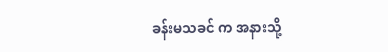ခန်းမသခင် က အနားသို့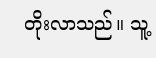တိုးလာသည်။ သူ့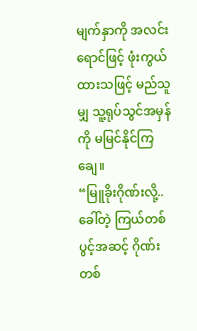မျက်နှာကို အလင်းရောင်ဖြင့် ဖုံးကွယ်ထားသဖြင့် မည်သူမျှ သူ့ရုပ်သွင်အမှန်ကို မမြင်နိုင်ကြချေ။
“မြူခိုးဂိုဏ်းလို့.. ခေါ်တဲ့ ကြယ်တစ်ပွင့်အဆင့် ဂိုဏ်းတစ်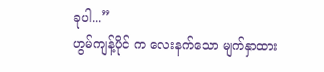ခုပါ...”
ဟွမ်ကျန့်ပိုင် က လေးနက်သော မျက်နှာထား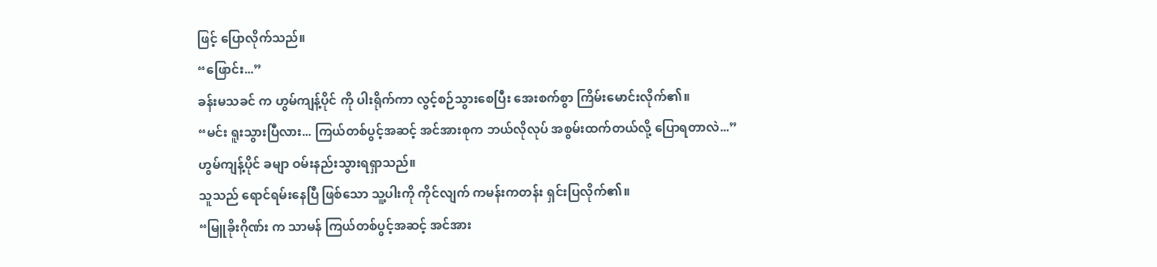ဖြင့် ပြောလိုက်သည်။
“ဖြောင်း...”
ခန်းမသခင် က ဟွမ်ကျန့်ပိုင် ကို ပါးရိုက်ကာ လွင့်စဉ်သွားစေပြီး အေးစက်စွာ ကြိမ်းမောင်းလိုက်၏။
“မင်း ရူးသွားပြီလား... ကြယ်တစ်ပွင့်အဆင့် အင်အားစုက ဘယ်လိုလုပ် အစွမ်းထက်တယ်လို့ ပြောရတာလဲ...”
ဟွမ်ကျန့်ပိုင် ခမျာ ဝမ်းနည်းသွားရရှာသည်။
သူသည် ရောင်ရမ်းနေပြီ ဖြစ်သော သူ့ပါးကို ကိုင်လျက် ကမန်းကတန်း ရှင်းပြလိုက်၏။
“မြူခိုးဂိုဏ်း က သာမန် ကြယ်တစ်ပွင့်အဆင့် အင်အား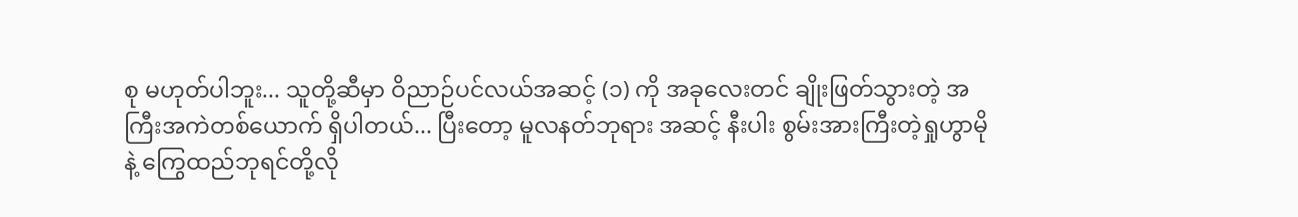စု မဟုတ်ပါဘူး... သူတို့ဆီမှာ ဝိညာဉ်ပင်လယ်အဆင့် (၁) ကို အခုလေးတင် ချိုးဖြတ်သွားတဲ့ အကြီးအကဲတစ်ယောက် ရှိပါတယ်... ပြီးတော့ မူလနတ်ဘုရား အဆင့် နီးပါး စွမ်းအားကြီးတဲ့ရှုဟွာမို နဲ့ ကြွေထည်ဘုရင်တို့လို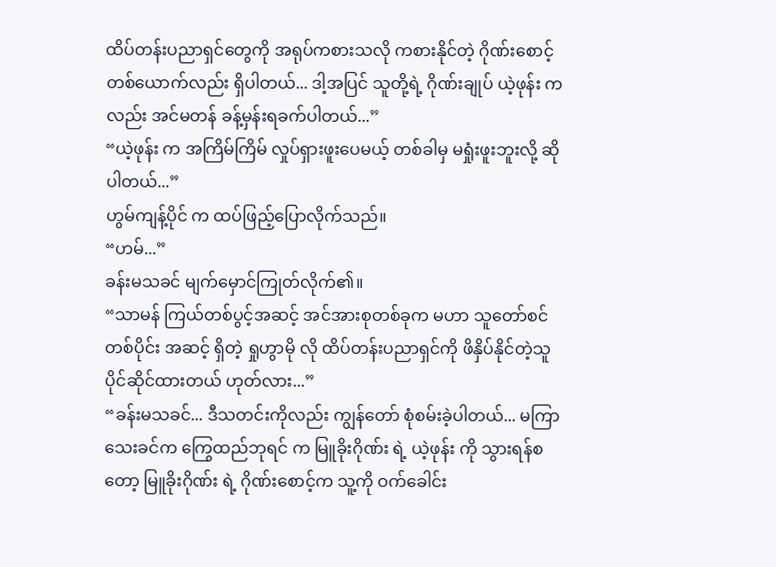ထိပ်တန်းပညာရှင်တွေကို အရုပ်ကစားသလို ကစားနိုင်တဲ့ ဂိုဏ်းစောင့်တစ်ယောက်လည်း ရှိပါတယ်... ဒါ့အပြင် သူတို့ရဲ့ ဂိုဏ်းချုပ် ယဲ့ဖုန်း ကလည်း အင်မတန် ခန့်မှန်းရခက်ပါတယ်...”
“ယဲ့ဖုန်း က အကြိမ်ကြိမ် လှုပ်ရှားဖူးပေမယ့် တစ်ခါမှ မရှုံးဖူးဘူးလို့ ဆိုပါတယ်...”
ဟွမ်ကျန့်ပိုင် က ထပ်ဖြည့်ပြောလိုက်သည်။
“ဟမ်...”
ခန်းမသခင် မျက်မှောင်ကြုတ်လိုက်၏။
“သာမန် ကြယ်တစ်ပွင့်အဆင့် အင်အားစုတစ်ခုက မဟာ သူတော်စင် တစ်ပိုင်း အဆင့် ရှိတဲ့ ရှုဟွာမို လို ထိပ်တန်းပညာရှင်ကို ဖိနှိပ်နိုင်တဲ့သူ ပိုင်ဆိုင်ထားတယ် ဟုတ်လား...”
“ခန်းမသခင်... ဒီသတင်းကိုလည်း ကျွန်တော် စုံစမ်းခဲ့ပါတယ်... မကြာသေးခင်က ကြွေထည်ဘုရင် က မြူခိုးဂိုဏ်း ရဲ့ ယဲ့ဖုန်း ကို သွားရန်စတော့ မြူခိုးဂိုဏ်း ရဲ့ ဂိုဏ်းစောင့်က သူ့ကို ဝက်ခေါင်း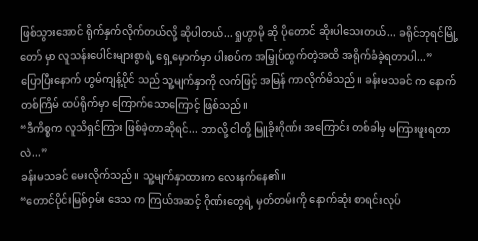ဖြစ်သွားအောင် ရိုက်နှက်လိုက်တယ်လို့ ဆိုပါတယ်...ရှုဟွာမို ဆို ပိုတောင် ဆိုးပါသေးတယ်... ခရိုင်ဘုရင်မြို့တော် မှာ လူသန်းပေါင်းများစွာရဲ့ ရှေ့မှောက်မှာ ပါးစပ်က အမြှုပ်ထွက်တဲ့အထိ အရိုက်ခံခဲ့ရတာပါ...”
ပြောပြီးနောက် ဟွမ်ကျန့်ပိုင် သည် သူ့မျက်နှာကို လက်ဖြင့် အမြန် ကာလိုက်မိသည်။ ခန်းမသခင် က နောက်တစ်ကြိမ် ထပ်ရိုက်မှာ ကြောက်သောကြောင့် ဖြစ်သည်။
“ဒီကိစ္စက လူသိရှင်ကြား ဖြစ်ခဲ့တာဆိုရင်... ဘာလို့ ငါတို့ မြူခိုးဂိုဏ်း အကြောင်း တစ်ခါမှ မကြားဖူးရတာလဲ...”
ခန်းမသခင် မေးလိုက်သည်။ သူ့မျက်နှာထားက လေးနက်နေ၏။
“တောင်ပိုင်းမြစ်ဝှမ်း ဒေသ က ကြယ်အဆင့် ဂိုဏ်းတွေရဲ့ မှတ်တမ်းကို နောက်ဆုံး စာရင်းလုပ်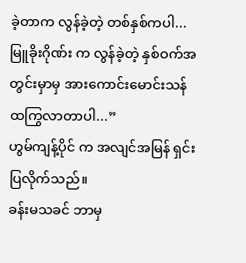ခဲ့တာက လွန်ခဲ့တဲ့ တစ်နှစ်ကပါ... မြူခိုးဂိုဏ်း က လွန်ခဲ့တဲ့ နှစ်ဝက်အတွင်းမှာမှ အားကောင်းမောင်းသန် ထကြွလာတာပါ...”
ဟွမ်ကျန့်ပိုင် က အလျင်အမြန် ရှင်းပြလိုက်သည်။
ခန်းမသခင် ဘာမှ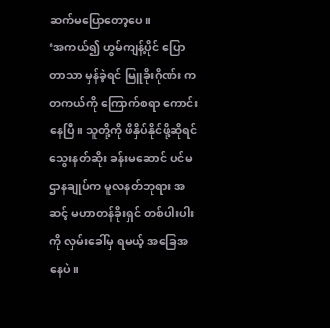ဆက်မပြောတော့ပေ။
‘အကယ်၍ ဟွမ်ကျန့်ပိုင် ပြောတာသာ မှန်ခဲ့ရင် မြူခိုးဂိုဏ်း က တကယ်ကို ကြောက်စရာ ကောင်းနေပြီ။ သူတို့ကို ဖိနှိပ်နိုင်ဖို့ဆိုရင် သွေးနတ်ဆိုး ခန်းမဆောင် ပင်မဌာနချုပ်က မူလနတ်ဘုရား အဆင့် မဟာတန်ခိုးရှင် တစ်ပါးပါးကို လှမ်းခေါ်မှ ရမယ့် အခြေအနေပဲ။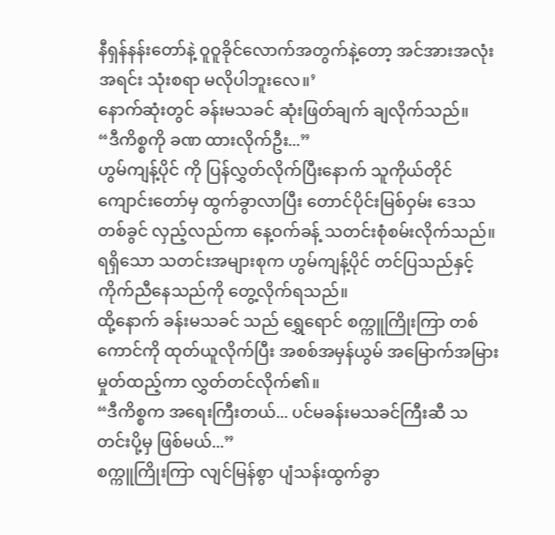နီရှန်နန်းတော်နဲ့ ဝူဝူခိုင်လောက်အတွက်နဲ့တော့ အင်အားအလုံးအရင်း သုံးစရာ မလိုပါဘူးလေ။’
နောက်ဆုံးတွင် ခန်းမသခင် ဆုံးဖြတ်ချက် ချလိုက်သည်။
“ဒီကိစ္စကို ခဏ ထားလိုက်ဦး...”
ဟွမ်ကျန့်ပိုင် ကို ပြန်လွှတ်လိုက်ပြီးနောက် သူကိုယ်တိုင် ကျောင်းတော်မှ ထွက်ခွာလာပြီး တောင်ပိုင်းမြစ်ဝှမ်း ဒေသ တစ်ခွင် လှည့်လည်ကာ နေ့ဝက်ခန့် သတင်းစုံစမ်းလိုက်သည်။ ရရှိသော သတင်းအများစုက ဟွမ်ကျန့်ပိုင် တင်ပြသည်နှင့် ကိုက်ညီနေသည်ကို တွေ့လိုက်ရသည်။
ထို့နောက် ခန်းမသခင် သည် ရွှေရောင် စက္ကူကြိုးကြာ တစ်ကောင်ကို ထုတ်ယူလိုက်ပြီး အစစ်အမှန်ယွမ် အမြောက်အမြား မှုတ်ထည့်ကာ လွှတ်တင်လိုက်၏။
“ဒီကိစ္စက အရေးကြီးတယ်... ပင်မခန်းမသခင်ကြီးဆီ သတင်းပို့မှ ဖြစ်မယ်...”
စက္ကူကြိုးကြာ လျင်မြန်စွာ ပျံသန်းထွက်ခွာ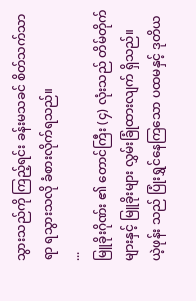သွားသည်ကို ကြည့်ရင်း ခန်းမသခင် စိတ်သက်သာရာ ရသွားသလို ခံစားလိုက်ရသည်။
...
မြူခိုးဂိုဏ်း ၏ တောင်ကြီး (၄) လုံးသည် တိမ်တိုက်များနှင့် မြူခိုးများ လွှမ်းခြုံထားလျက် ရှိသည်။
ယဲ့ဖုန်း သည် ပြုံးရွှင်နေကြသော ပထမနှင့် ဒုတိယ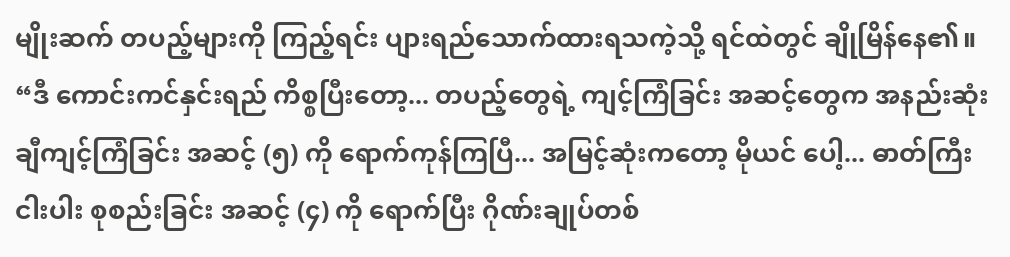မျိုးဆက် တပည့်များကို ကြည့်ရင်း ပျားရည်သောက်ထားရသကဲ့သို့ ရင်ထဲတွင် ချိုမြိန်နေ၏။
“ဒီ ကောင်းကင်နှင်းရည် ကိစ္စပြီးတော့... တပည့်တွေရဲ့ ကျင့်ကြံခြင်း အဆင့်တွေက အနည်းဆုံး ချီကျင့်ကြံခြင်း အဆင့် (၅) ကို ရောက်ကုန်ကြပြီ... အမြင့်ဆုံးကတော့ မိုယင် ပေါ့... ဓာတ်ကြီးငါးပါး စုစည်းခြင်း အဆင့် (၄) ကို ရောက်ပြီး ဂိုဏ်းချုပ်တစ်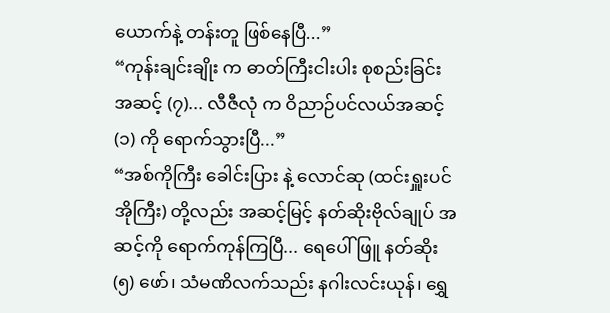ယောက်နဲ့ တန်းတူ ဖြစ်နေပြီ...”
“ကုန်းချင်းချိုး က ဓာတ်ကြီးငါးပါး စုစည်းခြင်း အဆင့် (၇)... လီဇီလုံ က ဝိညာဉ်ပင်လယ်အဆင့် (၁) ကို ရောက်သွားပြီ...”
“အစ်ကိုကြီး ခေါင်းပြား နဲ့ လောင်ဆု (ထင်းရှူးပင်အိုကြီး) တို့လည်း အဆင့်မြင့် နတ်ဆိုးဗိုလ်ချုပ် အဆင့်ကို ရောက်ကုန်ကြပြီ... ရေပေါ်ဖြူ နတ်ဆိုး (၅) ဖော်၊ သံမဏိလက်သည်း နဂါးလင်းယုန်၊ ရွှေ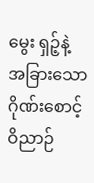မွေး ရှဉ့်နဲ့ အခြားသော ဂိုဏ်းစောင့် ဝိညာဉ်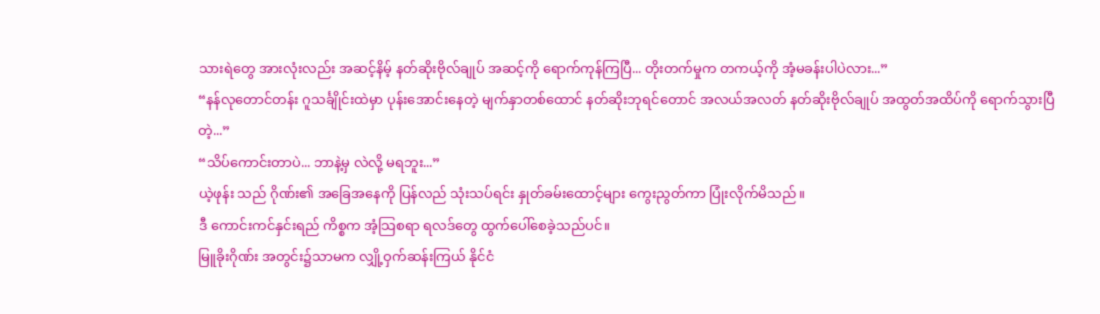သားရဲတွေ အားလုံးလည်း အဆင့်နိမ့် နတ်ဆိုးဗိုလ်ချုပ် အဆင့်ကို ရောက်ကုန်ကြပြီ... တိုးတက်မှုက တကယ့်ကို အံ့မခန်းပါပဲလား...”
“နန်လုတောင်တန်း ဂူသင်္ချိုင်းထဲမှာ ပုန်းအောင်းနေတဲ့ မျက်နှာတစ်ထောင် နတ်ဆိုးဘုရင်တောင် အလယ်အလတ် နတ်ဆိုးဗိုလ်ချုပ် အထွတ်အထိပ်ကို ရောက်သွားပြီတဲ့...”
“သိပ်ကောင်းတာပဲ... ဘာနဲ့မှ လဲလို့ မရဘူး...”
ယဲ့ဖုန်း သည် ဂိုဏ်း၏ အခြေအနေကို ပြန်လည် သုံးသပ်ရင်း နှုတ်ခမ်းထောင့်များ ကွေးညွတ်ကာ ပြုံးလိုက်မိသည်။
ဒီ ကောင်းကင်နှင်းရည် ကိစ္စက အံ့သြစရာ ရလဒ်တွေ ထွက်ပေါ်စေခဲ့သည်ပင်။
မြူခိုးဂိုဏ်း အတွင်း၌သာမက လျှို့ဝှက်ဆန်းကြယ် နိုင်ငံ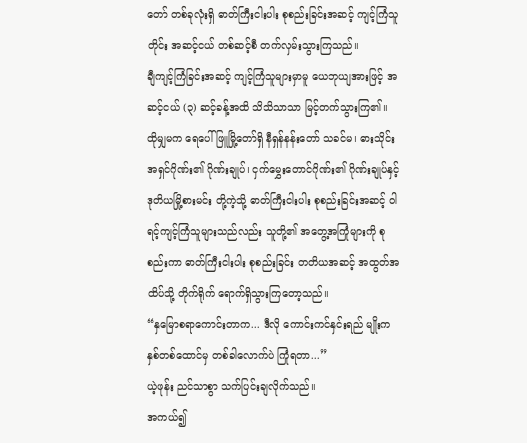တော် တစ်ခုလုံးရှိ ဓာတ်ကြီးငါးပါး စုစည်းခြင်းအဆင့် ကျင့်ကြံသူတိုင်း အဆင့်ငယ် တစ်ဆင့်စီ တက်လှမ်းသွားကြသည်။
ချီကျင့်ကြံခြင်းအဆင့် ကျင့်ကြံသူများမှာမူ ယေဘုယျအားဖြင့် အဆင့်ငယ် (၃) ဆင့်ခန့်အထိ သိသိသာသာ မြင့်တက်သွားကြ၏။
ထိုမျှမက ရေပေါ်ဖြူမြို့တော်ရှိ နီရှန်နန်းတော် သခင်မ၊ ဓားသိုင်းအရှင်ဂိုဏ်း၏ ဂိုဏ်းချုပ်၊ ငှက်မွှေးတောင်ဂိုဏ်း၏ ဂိုဏ်းချုပ်နှင့် ဒုတိယမြို့စားမင်း တို့ကဲ့သို့ ဓာတ်ကြီးငါးပါး စုစည်းခြင်းအဆင့် ဝါရင့်ကျင့်ကြံသူများသည်လည်း သူတို့၏ အတွေ့အကြုံများကို စုစည်းကာ ဓာတ်ကြီးငါးပါး စုစည်းခြင်း တတိယအဆင့် အထွတ်အထိပ်သို့ တိုက်ရိုက် ရောက်ရှိသွားကြတော့သည်။
“နှမြောစရာကောင်းတာက... ဒီလို ကောင်းကင်နှင်းရည် မျိုးက နှစ်တစ်ထောင်မှ တစ်ခါလောက်ပဲ ကြုံရတာ...”
ယဲ့ဖုန်း ညင်သာစွာ သက်ပြင်းချလိုက်သည်။
အကယ်၍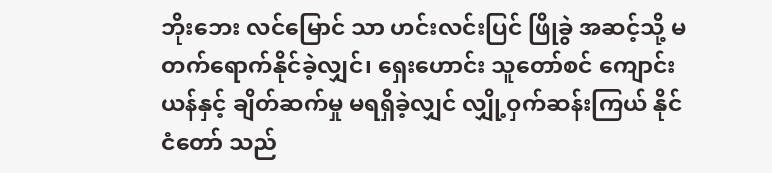ဘိုးဘေး လင်မြောင် သာ ဟင်းလင်းပြင် ဖြိုခွဲ အဆင့်သို့ မတက်ရောက်နိုင်ခဲ့လျှင်၊ ရှေးဟောင်း သူတော်စင် ကျောင်းယန်နှင့် ချိတ်ဆက်မှု မရရှိခဲ့လျှင် လျှို့ဝှက်ဆန်းကြယ် နိုင်ငံတော် သည်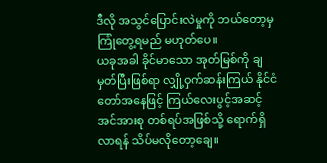ဒီလို အသွင်ပြောင်းလဲမှုကို ဘယ်တော့မှ ကြုံတွေ့ရမည် မဟုတ်ပေ။
ယခုအခါ ခိုင်မာသော အုတ်မြစ်ကို ချမှတ်ပြီးဖြစ်ရာ လျှို့ဝှက်ဆန်းကြယ် နိုင်ငံတော်အနေဖြင့် ကြယ်လေးပွင့်အဆင့် အင်အားစု တစ်ရပ်အဖြစ်သို့ ရောက်ရှိလာရန် သိပ်မလိုတော့ချေ။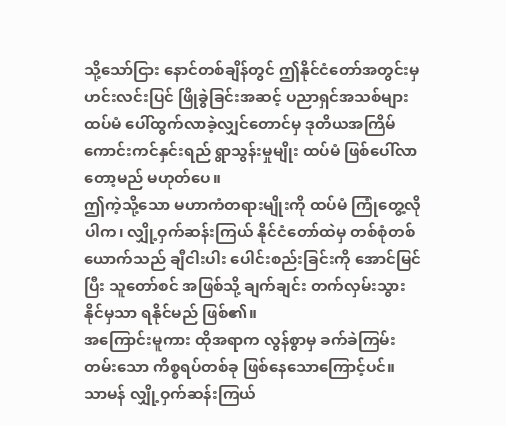သို့သော်ငြား နောင်တစ်ချိန်တွင် ဤနိုင်ငံတော်အတွင်းမှ ဟင်းလင်းပြင် ဖြိုခွဲခြင်းအဆင့် ပညာရှင်အသစ်များ ထပ်မံ ပေါ်ထွက်လာခဲ့လျှင်တောင်မှ ဒုတိယအကြိမ် ကောင်းကင်နှင်းရည် ရွာသွန်းမှုမျိုး ထပ်မံ ဖြစ်ပေါ်လာတော့မည် မဟုတ်ပေ။
ဤကဲ့သို့သော မဟာကံတရားမျိုးကို ထပ်မံ ကြုံတွေ့လိုပါက၊ လျှို့ဝှက်ဆန်းကြယ် နိုင်ငံတော်ထဲမှ တစ်စုံတစ်ယောက်သည် ချီငါးပါး ပေါင်းစည်းခြင်းကို အောင်မြင်ပြီး သူတော်စင် အဖြစ်သို့ ချက်ချင်း တက်လှမ်းသွားနိုင်မှသာ ရနိုင်မည် ဖြစ်၏။
အကြောင်းမူကား ထိုအရာက လွန်စွာမှ ခက်ခဲကြမ်းတမ်းသော ကိစ္စရပ်တစ်ခု ဖြစ်နေသောကြောင့်ပင်။
သာမန် လျှို့ဝှက်ဆန်းကြယ်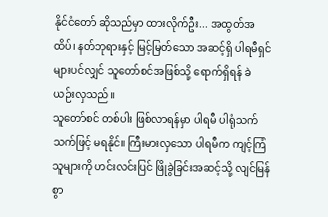နိုင်ငံတော် ဆိုသည်မှာ ထားလိုက်ဦး... အထွတ်အထိပ်၊ နတ်ဘုရားနှင့် မြင့်မြတ်သော အဆင့်ရှိ ပါရမီရှင်များပင်လျှင် သူတော်စင်အဖြစ်သို့ ရောက်ရှိရန် ခဲယဉ်းလှသည်။
သူတော်စင် တစ်ပါး ဖြစ်လာရန်မှာ ပါရမီ ပါရုံသက်သက်ဖြင့် မရနိုင်။ ကြီးမားလှသော ပါရမီက ကျင့်ကြံသူများကို ဟင်းလင်းပြင် ဖြိုခွဲခြင်းအဆင့်သို့ လျင်မြန်စွာ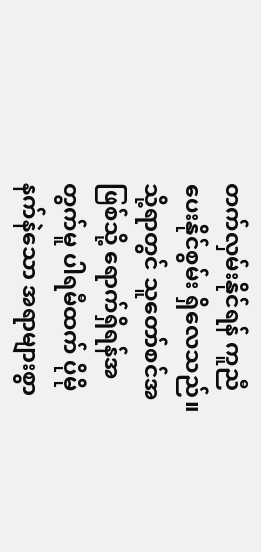တက်လှမ်းနိုင်ရန် ကူညီပေးနိုင်စွမ်း ရှိလေသည်။
သို့ရာတွင် သူတော်စင်အဖြစ်သို့ ရောက်ရှိရန်အတွက်မူ ပါရမီထက် ပိုမိုနက်နဲသော အရာများစွာ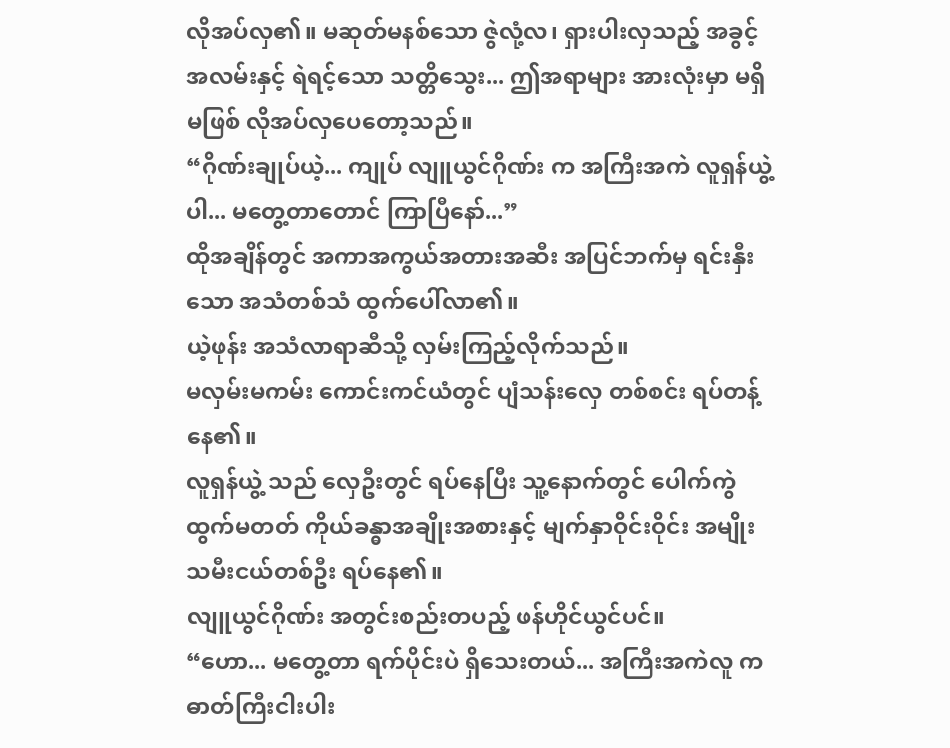လိုအပ်လှ၏။ မဆုတ်မနစ်သော ဇွဲလုံ့လ၊ ရှားပါးလှသည့် အခွင့်အလမ်းနှင့် ရဲရင့်သော သတ္တိသွေး... ဤအရာများ အားလုံးမှာ မရှိမဖြစ် လိုအပ်လှပေတော့သည်။
“ဂိုဏ်းချုပ်ယဲ့... ကျုပ် လျူယွင်ဂိုဏ်း က အကြီးအကဲ လူရှန်ယွဲ့ ပါ... မတွေ့တာတောင် ကြာပြီနော်...”
ထိုအချိန်တွင် အကာအကွယ်အတားအဆီး အပြင်ဘက်မှ ရင်းနှီးသော အသံတစ်သံ ထွက်ပေါ်လာ၏။
ယဲ့ဖုန်း အသံလာရာဆီသို့ လှမ်းကြည့်လိုက်သည်။
မလှမ်းမကမ်း ကောင်းကင်ယံတွင် ပျံသန်းလှေ တစ်စင်း ရပ်တန့်နေ၏။
လူရှန်ယွဲ့ သည် လှေဦးတွင် ရပ်နေပြီး သူ့နောက်တွင် ပေါက်ကွဲထွက်မတတ် ကိုယ်ခန္ဓာအချိုးအစားနှင့် မျက်နှာဝိုင်းဝိုင်း အမျိုးသမီးငယ်တစ်ဦး ရပ်နေ၏။
လျူယွင်ဂိုဏ်း အတွင်းစည်းတပည့် ဖန်ဟိုင်ယွင်ပင်။
“ဟော... မတွေ့တာ ရက်ပိုင်းပဲ ရှိသေးတယ်... အကြီးအကဲလူ က ဓာတ်ကြီးငါးပါး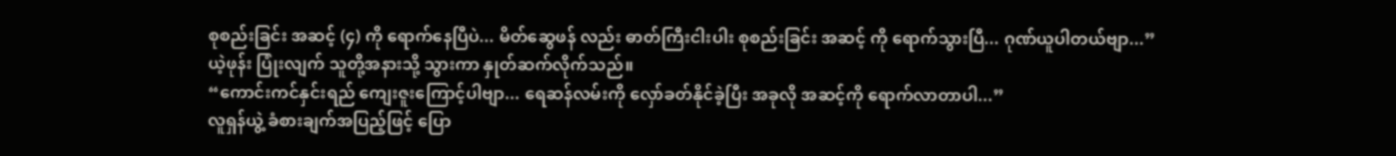စုစည်းခြင်း အဆင့် (၄) ကို ရောက်နေပြီပဲ... မိတ်ဆွေဖန် လည်း ဓာတ်ကြီးငါးပါး စုစည်းခြင်း အဆင့် ကို ရောက်သွားပြီ... ဂုဏ်ယူပါတယ်ဗျာ...”
ယဲ့ဖုန်း ပြုံးလျက် သူတို့အနားသို့ သွားကာ နှုတ်ဆက်လိုက်သည်။
“ကောင်းကင်နှင်းရည် ကျေးဇူးကြောင့်ပါဗျာ... ရေဆန်လမ်းကို လှော်ခတ်နိုင်ခဲ့ပြီး အခုလို အဆင့်ကို ရောက်လာတာပါ...”
လူရှန်ယွဲ့ ခံစားချက်အပြည့်ဖြင့် ပြော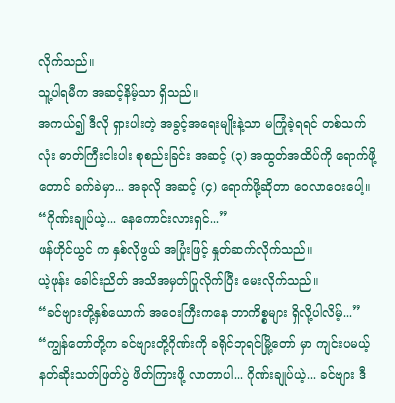လိုက်သည်။
သူ့ပါရမီက အဆင့်နိမ့်သာ ရှိသည်။
အကယ်၍ ဒီလို ရှားပါးတဲ့ အခွင့်အရေးမျိုးနဲ့သာ မကြုံခဲ့ရရင် တစ်သက်လုံး ဓာတ်ကြီးငါးပါး စုစည်းခြင်း အဆင့် (၃) အထွတ်အထိပ်ကို ရောက်ဖို့တောင် ခက်ခဲမှာ... အခုလို အဆင့် (၄) ရောက်ဖို့ဆိုတာ ဝေလာဝေးပေါ့။
“ဂိုဏ်းချုပ်ယဲ့... နေကောင်းလားရှင်...”
ဖန်ဟိုင်ယွင် က နှစ်လိုဖွယ် အပြုံးဖြင့် နှုတ်ဆက်လိုက်သည်။
ယဲ့ဖုန်း ခေါင်းညိတ် အသိအမှတ်ပြုလိုက်ပြီး မေးလိုက်သည်။
“ခင်ဗျားတို့နှစ်ယောက် အဝေးကြီးကနေ ဘာကိစ္စများ ရှိလို့ပါလိမ့်...”
“ကျွန်တော်တို့က ခင်ဗျားတို့ဂိုဏ်းကို ခရိုင်ဘုရင်မြို့တော် မှာ ကျင်းပမယ့် နတ်ဆိုးသတ်ဖြတ်ပွဲ ဖိတ်ကြားဖို့ လာတာပါ... ဂိုဏ်းချုပ်ယဲ့... ခင်ဗျား ဒီ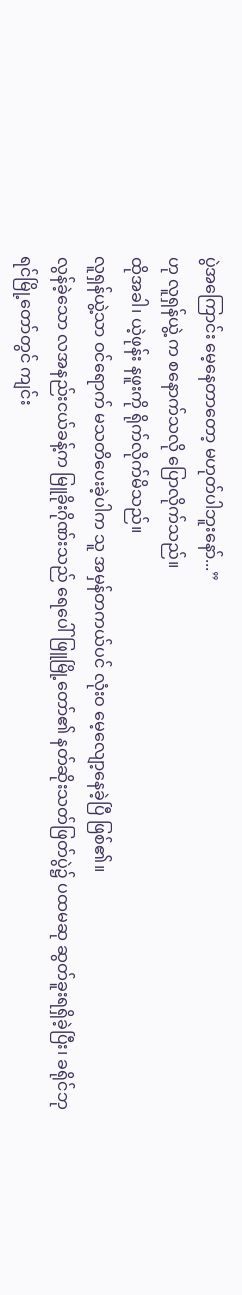ပွဲအကြောင်း မေ့နေတာတော့ မဟုတ်ပါဘူးနော်...”
ဟု လူရှန်ယွဲ့ က စနောက်သလို ပြောလိုက်သည်။
ထိုအခါ၊ ယဲ့ဖုန်း နဖူးကို ရိုက်လိုက်မိသည်။
လူရှန်ယွဲ့သာ ဝင်ရောက် မသတိပေးခဲ့ပါက သူ အမှန်တကယ်ပင် လုံးဝ မေ့လျော့နေခဲ့ပြီ ဖြစ်၏။
လွန်ခဲ့သော လအနည်းငယ်ခန့်က မြူခိုးဂိုဏ်းသည် ရေပေါ်ဖြူမြို့တော်၏ နတ်ဆိုးသတ်ဖြတ်ပွဲ၌ ပထမဆု ဆွတ်ခူးရရှိခဲ့ပြီး၊ ခရိုင်ဘုရင်မြို့တော်တွင် ကျင်း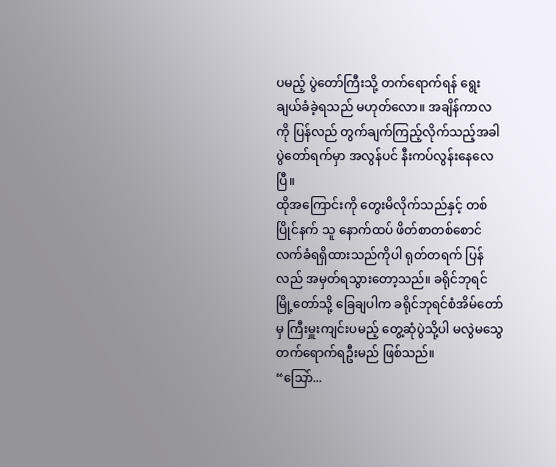ပမည့် ပွဲတော်ကြီးသို့ တက်ရောက်ရန် ရွေးချယ်ခံခဲ့ရသည် မဟုတ်လော။ အချိန်ကာလကို ပြန်လည် တွက်ချက်ကြည့်လိုက်သည့်အခါ ပွဲတော်ရက်မှာ အလွန်ပင် နီးကပ်လွန်းနေလေပြီ။
ထိုအကြောင်းကို တွေးမိလိုက်သည်နှင့် တစ်ပြိုင်နက် သူ နောက်ထပ် ဖိတ်စာတစ်စောင် လက်ခံရရှိထားသည်ကိုပါ ရုတ်တရက် ပြန်လည် အမှတ်ရသွားတော့သည်။ ခရိုင်ဘုရင်မြို့တော်သို့ ခြေချပါက ခရိုင်ဘုရင်စံအိမ်တော်မှ ကြီးမှူးကျင်းပမည့် တွေ့ဆုံပွဲသို့ပါ မလွဲမသွေ တက်ရောက်ရဦးမည် ဖြစ်သည်။
“သြော်...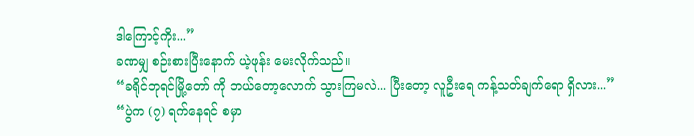ဒါကြောင့်ကိုး...”
ခဏမျှ စဉ်းစားပြီးနောက် ယဲ့ဖုန်း မေးလိုက်သည်။
“ခရိုင်ဘုရင်မြို့တော် ကို ဘယ်တော့လောက် သွားကြမလဲ... ပြီးတော့ လူဦးရေ ကန့်သတ်ချက်ရော ရှိလား...”
“ပွဲက (၇) ရက်နေရင် စမှာ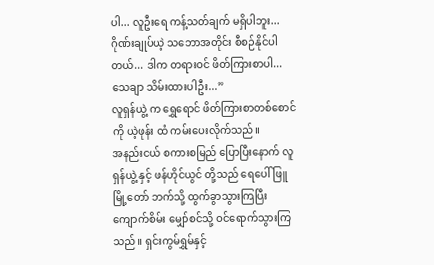ပါ... လူဦးရေ ကန့်သတ်ချက် မရှိပါဘူး... ဂိုဏ်းချုပ်ယဲ့ သဘောအတိုင်း စီစဉ်နိုင်ပါတယ်... ဒါက တရားဝင် ဖိတ်ကြားစာပါ... သေချာ သိမ်းထားပါဦး...”
လူရှန်ယွဲ့ က ရွှေရောင် ဖိတ်ကြားစာတစ်စောင်ကို ယဲ့ဖုန်း ထံ ကမ်းပေးလိုက်သည်။
အနည်းငယ် စကားစမြည် ပြောပြီးနောက် လူရှန်ယွဲ့ နှင့် ဖန်ဟိုင်ယွင် တို့သည် ရေပေါ်ဖြူမြို့တော် ဘက်သို့ ထွက်ခွာသွားကြပြီး ကျောက်စိမ်း မျှော်စင်သို့ ဝင်ရောက်သွားကြသည်။ ရှင်းကွမ်ရွှမ်နှင့်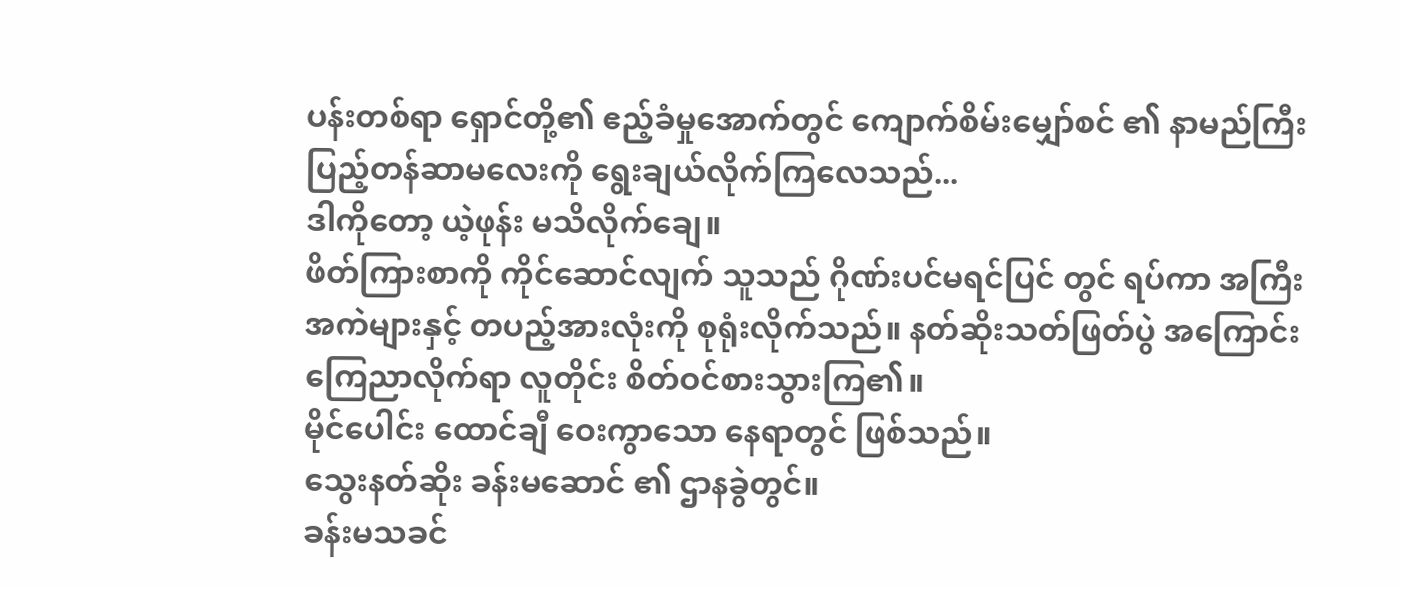ပန်းတစ်ရာ ရှောင်တို့၏ ဧည့်ခံမှုအောက်တွင် ကျောက်စိမ်းမျှော်စင် ၏ နာမည်ကြီး ပြည့်တန်ဆာမလေးကို ရွေးချယ်လိုက်ကြလေသည်...
ဒါကိုတော့ ယဲ့ဖုန်း မသိလိုက်ချေ။
ဖိတ်ကြားစာကို ကိုင်ဆောင်လျက် သူသည် ဂိုဏ်းပင်မရင်ပြင် တွင် ရပ်ကာ အကြီးအကဲများနှင့် တပည့်အားလုံးကို စုရုံးလိုက်သည်။ နတ်ဆိုးသတ်ဖြတ်ပွဲ အကြောင်း ကြေညာလိုက်ရာ လူတိုင်း စိတ်ဝင်စားသွားကြ၏။
မိုင်ပေါင်း ထောင်ချီ ဝေးကွာသော နေရာတွင် ဖြစ်သည်။
သွေးနတ်ဆိုး ခန်းမဆောင် ၏ ဌာနခွဲတွင်။
ခန်းမသခင်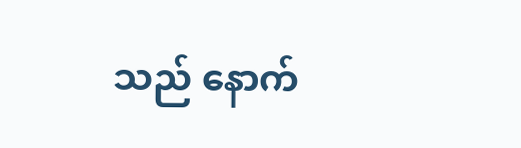သည် နောက်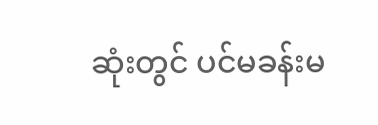ဆုံးတွင် ပင်မခန်းမ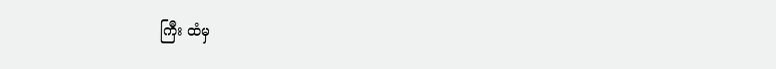ကြီး ထံမှ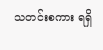သတင်းစကား ရရှိ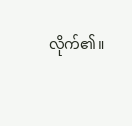လိုက်၏။